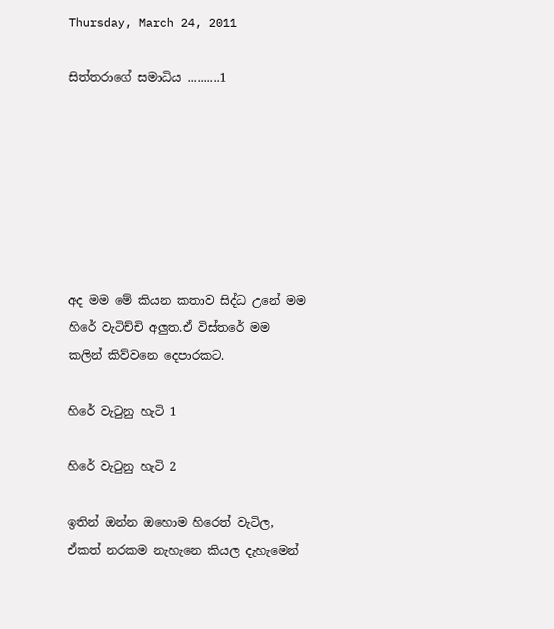Thursday, March 24, 2011

සිත්තරාගේ සමාධිය ..........1







අද මම මේ කියන කතාව සිද්ධ උනේ මම හිරේ වැටිච්චි අලුත.ඒ විස්තරේ මම කලින් කිව්වනෙ දෙපාරකට.

හිරේ වැටුනු හැටි 1

හිරේ වැටුනු හැටි 2

ඉතින් ඔන්න ඔහොම හිරෙත් වැටිල, ඒකත් නරකම නැහැනෙ කියල දැහැමෙන්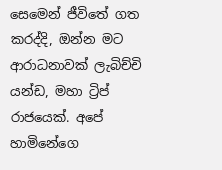සෙමෙන් ජීවිතේ ගත කරද්දි, ඔන්න මට ආරාධනාවක් ලැබිච්චි යන්ඩ, මහා ට්‍රිප් රාජයෙක්. අපේ හාමිනේගෙ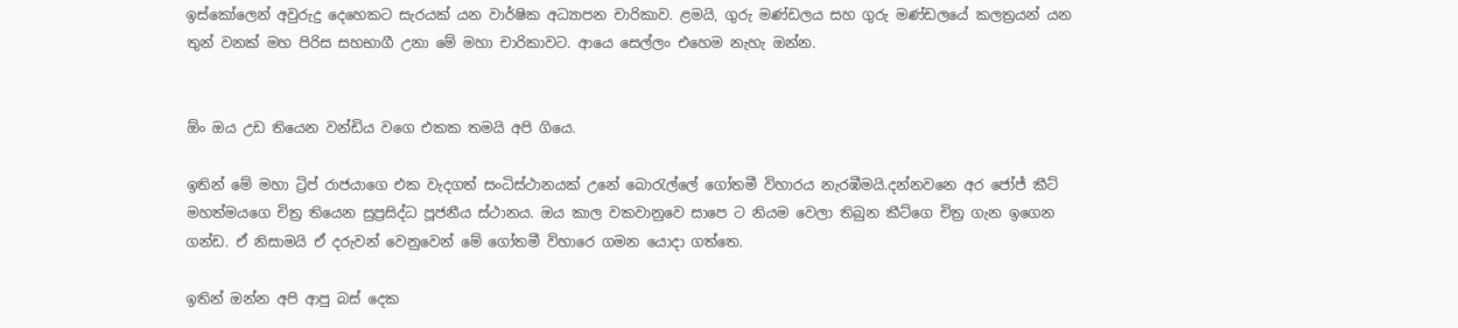ඉස්කෝලෙන් අවුරුදු දෙහෙකට සැරයක් යන වාර්ෂික අධ්‍යාපන චාරිකාව. ළම‍යි, ගුරු මණ්ඩලය සහ ගුරු මණ්ඩලයේ කලත්‍රයන් යන තුන් වනක් මහ පිරිස සහභාගී උනා මේ මහා චාරිකාවට. ආයෙ සෙල්ලං එහෙම නැහැ ඔන්න.


ඕං ඔය උඩ තියෙන වන්ඩිය වගෙ එකක තමයි අපි ගියෙ.

ඉතින් මේ මහා ට්‍රිප් රාජයාගෙ එක වැදගත් සංධිස්ථානයක් උනේ බොරැල්ලේ ගෝතමී විහාරය නැරඹීමයි.දන්නවනෙ අර ජෝජ් කීට් මහත්මයගෙ චිත්‍ර තියෙන සුප්‍රසිද්ධ පූජනීය ස්ථානය. ඔය කාල වකවානුවෙ සාපෙ ට නියම වෙලා තිබුන කීට්ගෙ චිත්‍ර ගැන ඉගෙන ගන්ඩ. ඒ නිසාමයි ඒ දරුවන් වෙනුවෙන් මේ ගෝතමී විහාරෙ ගමන යොදා ගත්තෙ.

ඉතින් ඔන්න අපි ආපු බස් දෙක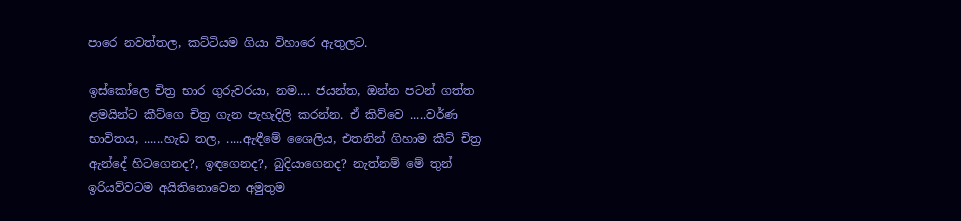පාරෙ නවත්තල, කට්ටියම ගියා විහාරෙ ඇතුලට.

ඉස්කෝලෙ චිත්‍ර භාර ගුරුවරයා, නම.... ජයන්ත, ඔන්න පටන් ගත්ත ළමයින්ට කීට්ගෙ චිත්‍ර ගැන පැහැදිලි කරන්න. ඒ කිව්වෙ .....වර්ණ භාවිතය, ......හැඩ තල, .....ඇඳීමේ ශෛලිය, එතනින් ගිහාම කීට් චිත්‍ර ඇන්දේ හිටගෙනද?, ඉඳගෙනද?, බුදියාගෙනද? නැත්නම් මේ තුන් ඉරියව්වටම අයිතිනොවෙන අමුතුම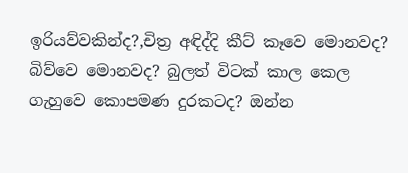ඉරියව්වකින්ද?,චිත්‍ර අඳිද්දි කීට් කෑවෙ මොනවද? බිව්වෙ මොනවද? බුලත් විටක් කාල කෙල ගැහුවෙ කොපමණ දුරකටද? ඔන්න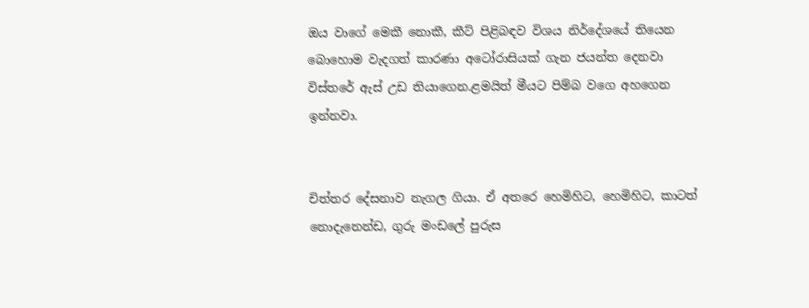ඔය වාගේ මෙකී නොකී, කීට් පිළිබඳව විශය නිර්දේශයේ තියෙන බොහොම වැදගත් කාරණා අටෝරාසියක් ගැන ජයන්ත දෙනවා විස්තරේ ඇස් උඩ තියාගෙන.ළමයිත් මීයට පිම්බ වගෙ අහගෙන ඉන්නවා.


චිත්තර දේසනාව නැගල ගියා. ඒ අතරෙ හෙමිහිට, හෙමිහිට, කාටත් නොදැනෙන්ඩ, ගුරු මංඩලේ පුරුස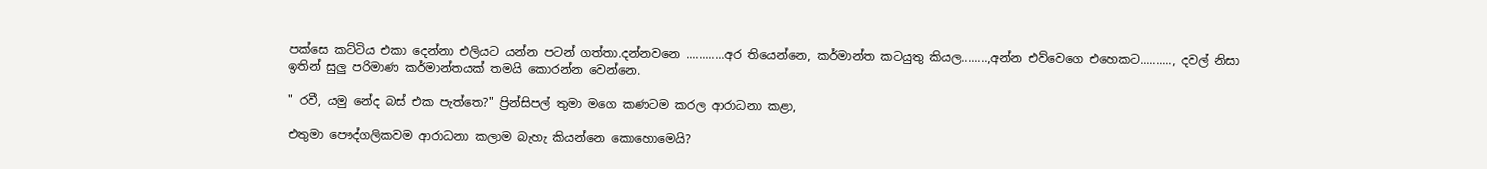පක්සෙ කට්ටිය එකා දෙන්නා එලියට යන්න පටන් ගත්තා.දන්නවනෙ ............අර තියෙන්නෙ, කර්මාන්ත කටයුතු කියල........,අන්න එව්වෙගෙ එහෙකට.........., දවල් නිසා ඉතින් සුලු පරිමාණ කර්මාන්තයක් තමයි කොරන්න වෙන්නෙ.

" රවී, යමු නේද බස් එක පැත්තෙ?" ප්‍රින්සිපල් තුමා මගෙ කණටම කරල ආරාධනා කළා,

එතුමා පෞද්ගලිකවම ආරාධනා කලාම බැහැ කියන්නෙ කොහොමෙයි?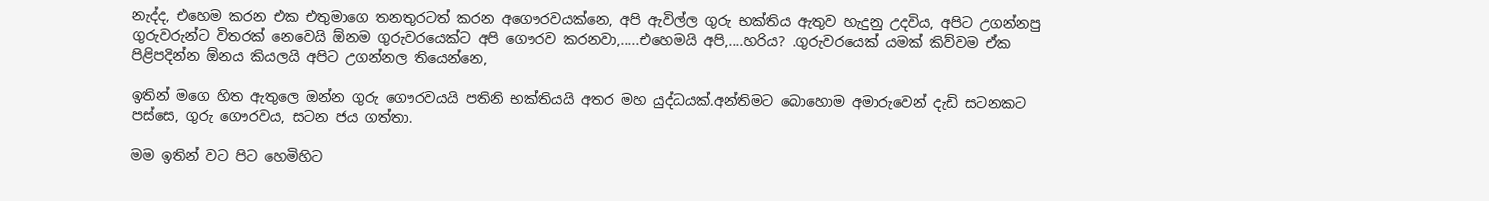නැද්ද, එහෙම කරන එක එතුමාගෙ තනතුරටත් කරන අගෞරවයක්නෙ, අපි ඇවිල්ල ගුරු භක්තිය ඇතුව හැදුනු උදවිය, අපිට උගන්නපු ගුරුවරුන්ට විතරක් නෙවෙයි ඕනම ගුරුවරයෙක්ට අපි ගෞරව කරනවා,.....එහෙමයි අපි,....හරිය? .ගුරුවරයෙක් යමක් කිව්වම ඒක පිළිපදින්න ඕනය කියලයි අපිට උගන්නල තියෙන්නෙ,

ඉතින් මගෙ හිත ඇතුලෙ ඔන්න ගුරු ගෞරවයයි පතිනි භක්තියයි අතර මහ යුද්ධයක්.අන්තිමට බොහොම අමාරුවෙන් දැඩි සටනකට පස්සෙ, ගුරු ගෞරවය, සටන ජය ගත්තා.

මම ඉතින් වට පිට හෙමිහිට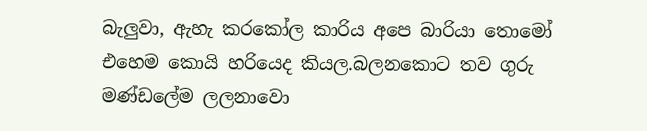බැලුවා, ඇහැ කරකෝල කාරිය අපෙ බාරියා තොමෝ එහෙම කොයි හරියෙද කියල.බලනකොට තව ගුරු මණ්ඩලේම ලලනාවො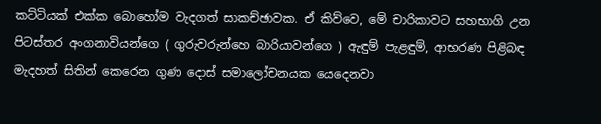කට්ටියක් එක්ක බොහෝම වැදගත් සාකච්ඡාවක. ඒ කිව්වෙ, මේ චාරිකාවට සහභාගි උන පිටස්තර අංගනාවියන්ගෙ ( ගුරුවරුන්හෙ බාරියාවන්ගෙ ) ඇඳුම් පැළඳුම්, ආභරණ පිළිබඳ මැදහත් සිතින් කෙරෙන ගුණ දොස් සමාලෝචනයක යෙදෙනවා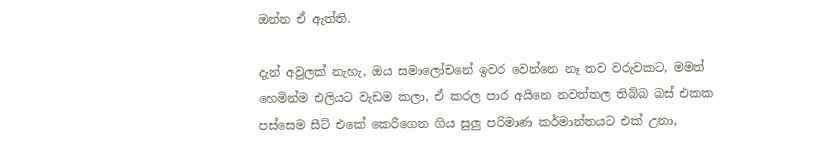ඔන්න ඒ ඇත්ති.

දැන් අවුලක් නැහැ, ඔය සමාලෝචනේ ඉවර වෙන්නෙ නෑ තව වරුවකට, මමත් හෙමින්ම එලියට වැඩම කලා, ඒ කරල පාර අයිනෙ නවත්තල තිබ්බ බස් එකක පස්සෙම සීට් එකේ කෙරීගෙන ගිය සුලු පරිමාණ කර්මාන්තයට එක් උනා,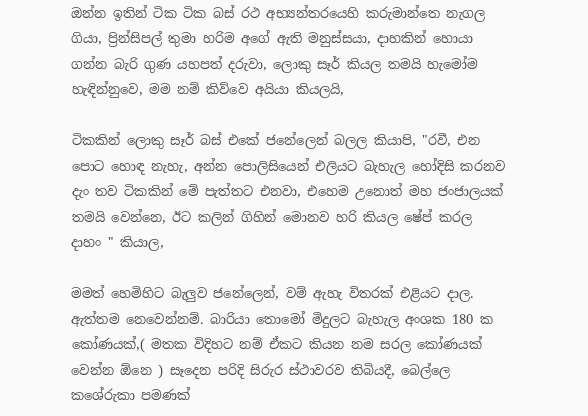ඔන්න ඉතින් ටික ටික බස් රථ අභ්‍යන්තරයෙහි කරුමාන්තෙ නැගල ගියා, ප්‍රින්සිපල් තුමා හරිම අගේ ඇති මනුස්සයා, දාහකින් හොයා ගන්න බැරි ගුණ යහපත් දරුවා, ලොකු සෑර් කියල තමයි හැමෝම හැඳින්නුවෙ, මම නම් කිව්වෙ අයියා කියලයි,

ටිකකින් ලොකු සෑර් බස් එකේ ජනේලෙන් බලල කියාපි, "රවී, එන පොට හොඳ නැහැ, අන්න පොලිසියෙන් එලියට බැහැල හෝදිසි කරනව දැං තව ටිකකින් මේ පැත්තට එනවා, එහෙම උනොත් මහ ජංජාලයක් තමයි වෙන්නෙ, ඊට කලින් ගිහින් මොනව හරි කියල ෂේප් කරල දාහං " කියාල,

මමත් හෙමිහිට බැලුව ජනේලෙන්, වම් ඇහැ විතරක් එළියට දාල. ඇත්තම නෙවෙන්නම්. බාරියා තොමෝ මිදුලට බැහැල අංශක 180 ක කෝණයක්,( මතක විදිහට නම් ඒකට කියන නම සරල කෝණයක් වෙන්න ඕනෙ ) සෑදෙන පරිදි සිරුර ස්ථාවරව තිබියදී, බෙල්ලෙ කශේරුකා පමණක්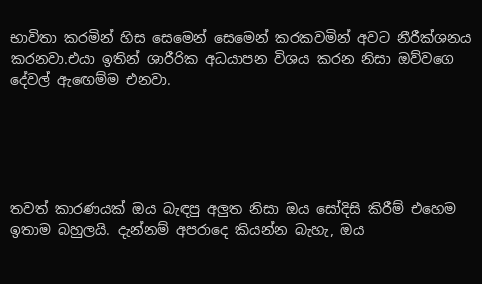භාවිතා කරමින් හිස සෙමෙන් සෙමෙන් කරකවමින් අවට නීරීක්ශනය කරනවා.එයා ඉතින් ශාරීරික අධ‍යාපන විශය කරන නිසා ඔව්වගෙ දේවල් ඇඟෙම්ම එනවා.





තවත් කාරණයක් ඔය බැඳපු අලුත නිසා ඔය සෝදිසි කිරීම් එහෙම ඉතාම බහුලයි. දැන්නම් අපරාදෙ කියන්න බැහැ, ඔය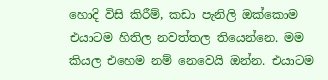හොදි විසි කිරීම්, කඩා පැනිලි ඔක්කොම එයාටම හිතිල නවත්තල තියෙන්නෙ. මම කියල එහෙම නම් නෙවෙයි ඔන්න. එයාටම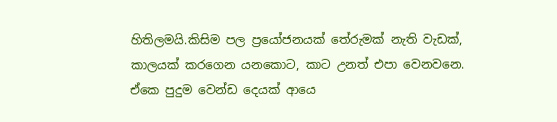හිතිලමයි.කිසිම පල ප්‍රයෝජනයක් තේරුමක් නැති වැඩක්, කාලයක් කරගෙන යනකොට, කාට උනත් එපා වෙනවනෙ. ඒකෙ පුදුම වෙන්ඩ දෙයක් ආයෙ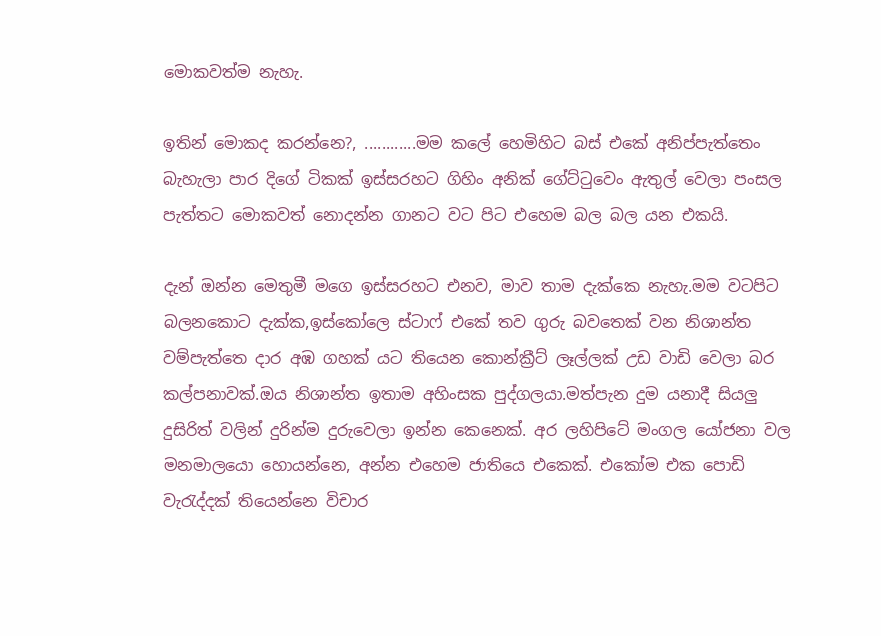මොකවත්ම නැහැ.

ඉතින් මොකද කරන්නෙ?, ............මම කලේ හෙමිහිට බස් එකේ අනිප්පැත්තෙං බැහැලා පාර දිගේ ටිකක් ඉස්සරහට ගිහිං අනික් ගේට්ටුවෙං ඇතුල් වෙලා පංසල පැත්තට මොකවත් නොදන්න ගානට වට පිට එහෙම බල බල යන එකයි.

දැන් ඔන්න මෙතුමී මගෙ ඉස්සරහට එනව, මාව තාම දැක්කෙ නැහැ.මම වටපිට බලනකොට දැක්ක,ඉස්කෝලෙ ස්ටාෆ් එකේ තව ගුරු බවතෙක් වන නිශාන්ත වම්පැත්තෙ දාර අඹ ගහක් යට තියෙන කොන්ක්‍රීට් ලෑල්ලක් උඩ වාඩි වෙලා බර කල්පනාවක්.ඔය නිශාන්ත ඉතාම අහිංසක පුද්ගලයා.මත්පැන දුම යනාදී සියලු දුසිරිත් වලින් දුරින්ම දුරුවෙලා ඉන්න කෙනෙක්. අර ලහිපිටේ මංගල යෝජනා වල මනමාලයො හොයන්නෙ, අන්න එහෙම ජාතියෙ එකෙක්. එකෝම එක පොඩි වැරැද්දක් තියෙන්නෙ විචාර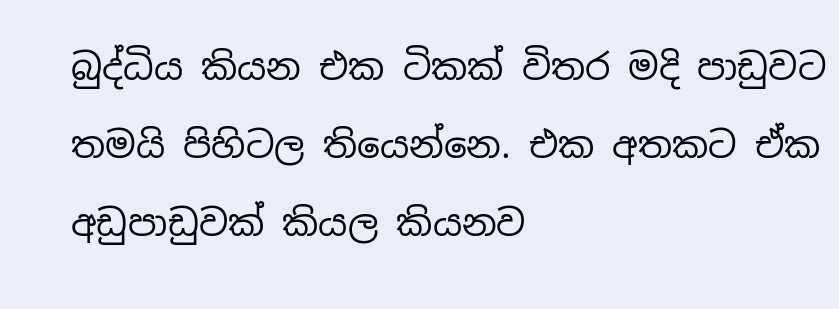බුද්ධිය කියන එක ටිකක් විතර මදි පාඩුවට තමයි පිහිටල තියෙන්නෙ. එක අතකට ඒක අඩුපාඩුවක් කියල කියනව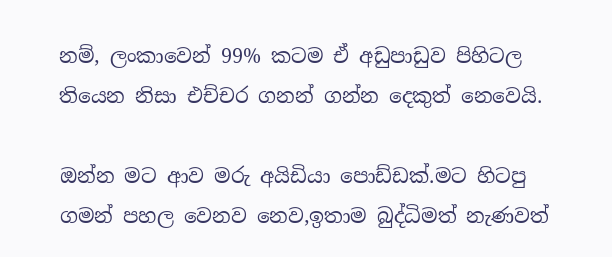නම්, ලංකාවෙන් 99% කටම ඒ අඩුපාඩුව පිහිටල තියෙන නිසා එච්චර ගනන් ගන්න දෙකුත් නෙවෙයි.

ඔන්න මට ආව මරු අයිඩියා පොඩ්ඩක්.මට හිටපු ගමන් පහල වෙනව නෙව,ඉතාම බුද්ධිමත් නැණවත්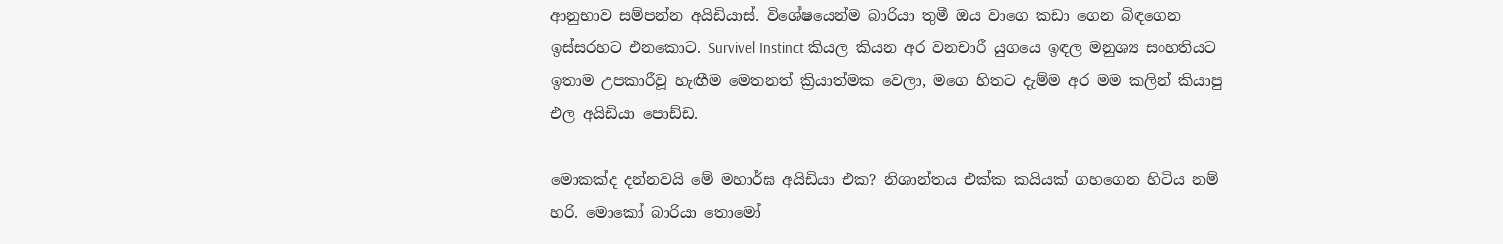ආනුභාව සම්පන්න අයිඩියාස්. විශේෂයෙන්ම බාරියා තුමී ඔය වාගෙ කඩා ගෙන බිඳගෙන ඉස්සරහට එනකොට. Survivel Instinct කියල කියන අර වනචාරී යුගයෙ ඉඳල මනුශ්‍ය සංහතියට ඉතාම උපකාරීවූ හැඟීම මෙතනත් ක්‍රියාත්මක වෙලා, මගෙ හිතට දැම්ම අර මම කලින් කියාපු එල අයිඩියා පොඩ්ඩ.

මොකක්ද දන්නවයි මේ මහාර්ඝ අයිඩියා එක? නිශාන්තය එක්ක කයියක් ගහගෙන හිටිය නම් හරි. මොකෝ බාරියා තොමෝ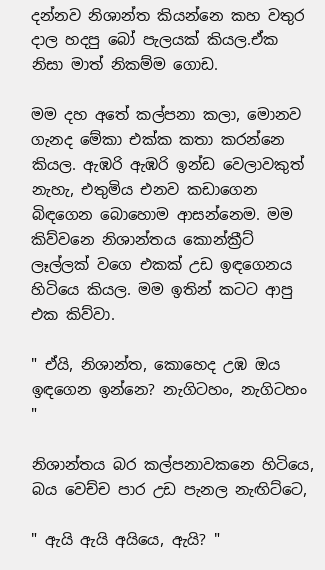දන්නව නිශාන්ත කියන්නෙ කහ වතුර දාල හදපු බෝ පැලයක් කියල.ඒක නිසා මාත් නිකම්ම ගොඩ.

මම දහ අතේ කල්පනා කලා, මොනව ගැනද මේකා එක්ක කතා කරන්නෙ කියල. ඇඹරි ඇඹරි ඉන්ඩ වෙලාවකුත් නැහැ, එතුමිය එනව කඩාගෙන බිඳගෙන බොහොම ආසන්නෙම. මම කිව්වනෙ නිශාන්තය කොන්ක්‍රීට් ලෑල්ලක් වගෙ එකක් උඩ ඉඳගෙනය හිටියෙ කියල. මම ඉතින් කටට ආපු එක කිව්වා.

" ඒයි, නිශාන්ත, කොහෙද උඹ ඔය ඉඳගෙන ඉන්නෙ? නැගිටහං, නැගිටහං "

නිශාන්තය බර කල්පනාවකනෙ හිටියෙ, බය වෙච්ච පාර උඩ පැනල නැඟිට්ටෙ,

" ඇයි ඇයි අයියෙ, ඇයි? "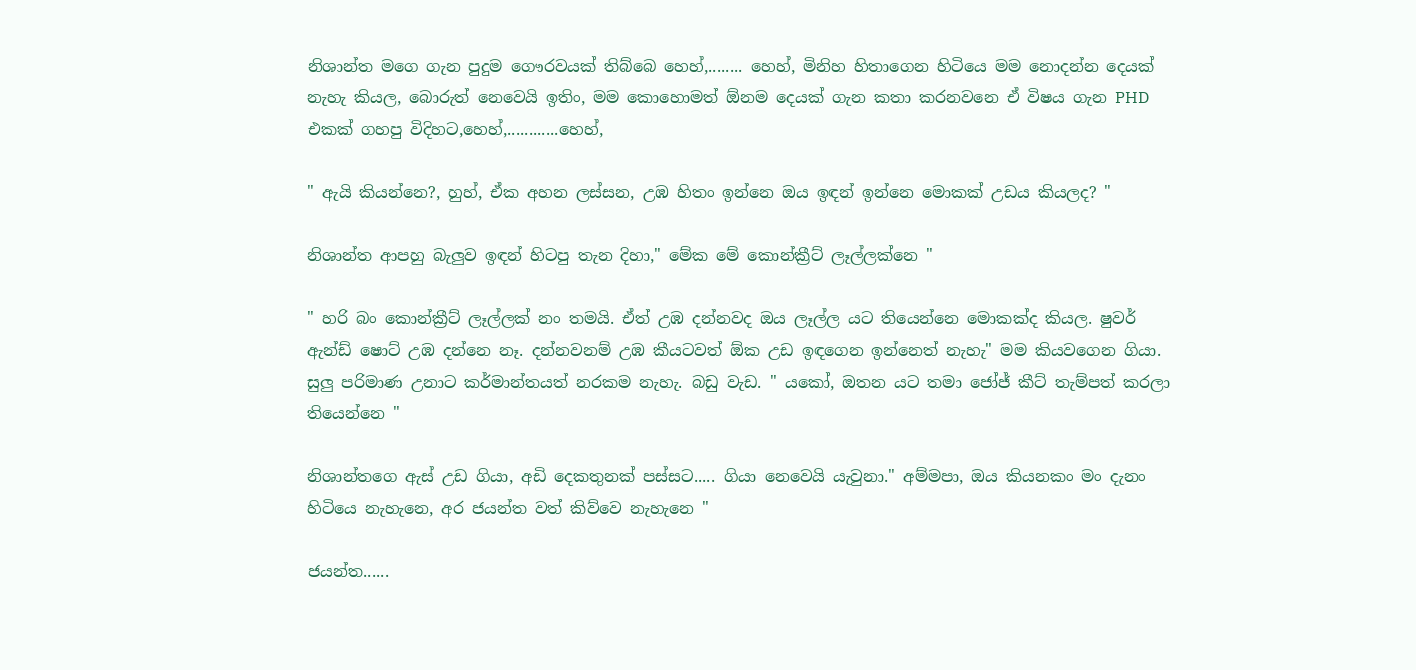නිශාන්ත මගෙ ගැන පුදුම ගෞරවයක් තිබ්බෙ හෙහ්,........ හෙහ්, මිනිහ හිතාගෙන හිටියෙ මම නොදන්න දෙයක් නැහැ කියල, බොරුත් නෙවෙයි ඉතිං, මම කොහොමත් ඕනම දෙයක් ගැන කතා කරනවනෙ ඒ විෂය ගැන PHD එකක් ගහපු විදිහට,හෙහ්,............හෙහ්,

" ඇයි කියන්නෙ?, හුහ්, ඒක අහන ලස්සන, උඹ හිතං ඉන්නෙ ඔය ඉඳන් ඉන්නෙ මොකක් උඩය කියලද? "

නිශාන්ත ආපහු බැලුව ඉඳන් හිටපු තැන දිහා," මේක මේ කොන්ක්‍රීට් ලෑල්ලක්නෙ "

" හරි බං කොන්ක්‍රීට් ලෑල්ලක් නං තමයි. ඒත් උඹ දන්නවද ඔය ලෑල්ල යට තියෙන්නෙ මොකක්ද කියල. ෂුවර් ඇන්ඩ් ෂොට් උඹ දන්නෙ නෑ. දන්නවනම් උඹ කීයටවත් ඕක උඩ ඉඳගෙන ඉන්නෙත් නැහැ" මම කියවගෙන ගියා. සුලු පරිමාණ උනාට කර්මාන්තයත් නරකම නැහැ. බඩු වැඩ. " යකෝ, ඔතන යට තමා ජෝජ් කීට් තැම්පත් කරලා තියෙන්නෙ "

නිශාන්තගෙ ඇස් උඩ ගියා, අඩි දෙකතුනක් පස්සට..... ගියා නෙවෙයි යැවුනා." අම්මපා, ඔය කියනකං මං දැනං හිටියෙ නැහැනෙ, අර ජයන්ත වත් කිව්වෙ නැහැනෙ "

ජයන්ත......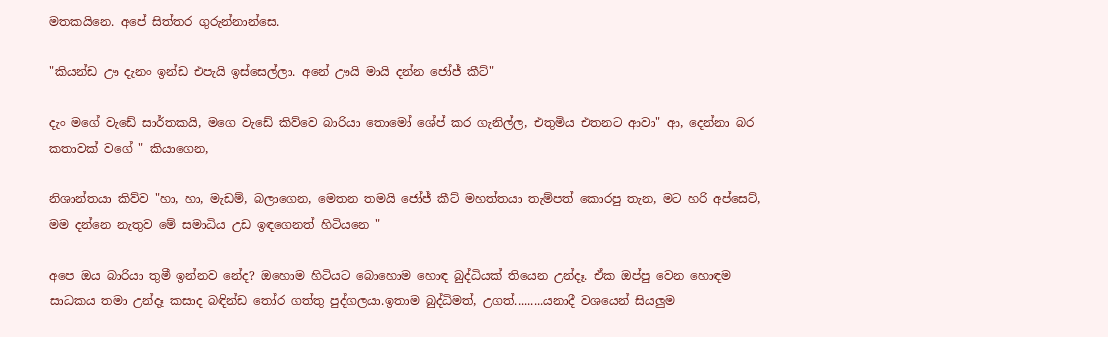මතකයිනෙ. අපේ සිත්තර ගුරුන්නාන්සෙ.

"කියන්ඩ ඌ දැනං ඉන්ඩ එපැයි ඉස්සෙල්ලා. අනේ ඌයි මායි දන්න ජෝජ් කීට්"

දැං මගේ වැඩේ සාර්තකයි, මගෙ වැඩේ කිව්වෙ බාරියා තොමෝ ශේප් කර ගැනිල්ල, එතුමිය එතනට ආවා" ආ, දෙන්නා බර කතාවක් වගේ " කියාගෙන,

නිශාන්තයා කිව්ව "හා, හා, මැඩම්, බලාගෙන, මෙතන තමයි ජෝජ් කීට් මහත්තයා තැම්පත් කොරපු තැන, මට හරි අප්සෙට්, මම දන්නෙ නැතුව මේ සමාධිය උඩ ඉඳගෙනත් හිටියනෙ "

අපෙ ඔය බාරියා තුමී ඉන්නව නේද? ඔහොම හිටියට බොහොම හොඳ බුද්ධියක් තියෙන උන්දෑ. ඒක ඔප්පු වෙන හොඳම සාධකය තමා උන්දෑ කසාද බඳින්ඩ තෝර ගත්තු පුද්ගලයා.ඉතාම බුද්ධිමත්, උගත්.........යනාදී වශයෙන් සියලුම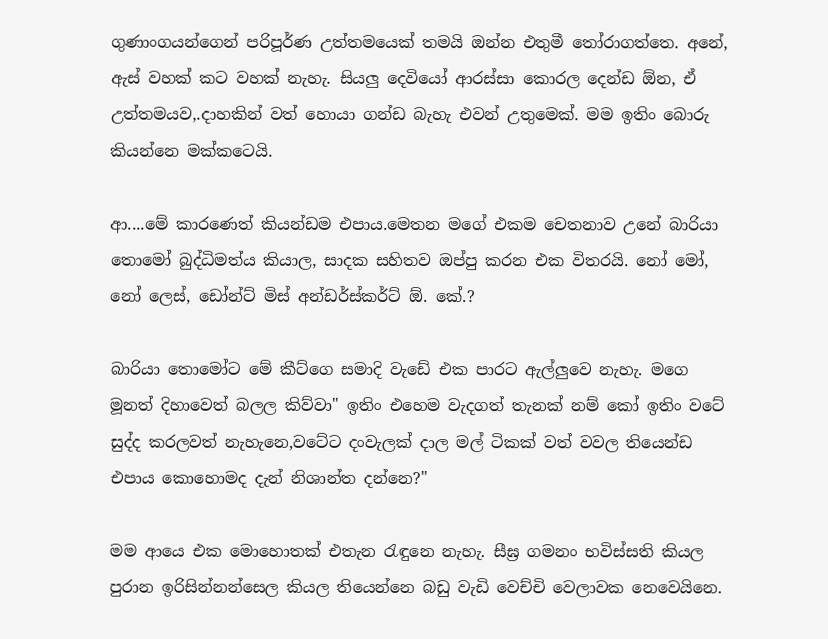ගුණාංගයන්ගෙන් පරිපූර්ණ උත්තමයෙක් තමයි ඔන්න එතුමී තෝරාගත්තෙ. අනේ, ඇස් වහක් කට වහක් නැහැ. සියලු දෙවියෝ ආරස්සා කොරල දෙන්ඩ ඕන, ඒ උත්තමයව,.දාහකින් වත් හොයා ගන්ඩ බැහැ එවන් උතුමෙක්. මම ඉතිං බොරු කියන්නෙ මක්කටෙයි.

ආ....මේ කාරණෙත් කියන්ඩම එපාය.මෙතන මගේ එකම චෙතනාව උනේ බාරියා තොමෝ බුද්ධිමත්ය කියාල, සාදක සහිතව ඔප්පු කරන එක විතරයි. නෝ මෝ, නෝ ලෙස්, ඩෝන්ට් මිස් අන්ඩර්ස්කර්ට් ඕ. කේ.?

බාරියා තොමෝට මේ කීට්ගෙ සමාදි වැඩේ එක පාරට ඇල්ලුවෙ නැහැ. මගෙ මූනත් දිහාවෙත් බලල කිව්වා" ඉතිං එහෙම වැදගත් තැනක් නම් කෝ ඉතිං වටේ සුද්ද කරලවත් නැහැනෙ,වටේට දංවැලක් දාල මල් ටිකක් වත් වවල තියෙන්ඩ එපාය කොහොමද දැන් නිශාන්ත දන්නෙ?"

මම ආයෙ එක මොහොතක් එතැන රැඳුනෙ නැහැ. සීඝ්‍ර ගමනං භවිස්සති කියල පුරාන ඉරිසින්නන්සෙල කියල තියෙන්නෙ බඩු වැඩි වෙච්චි වෙලාවක නෙවෙයිනෙ.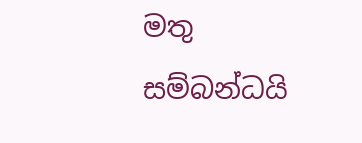මතු සම්බන්ධයි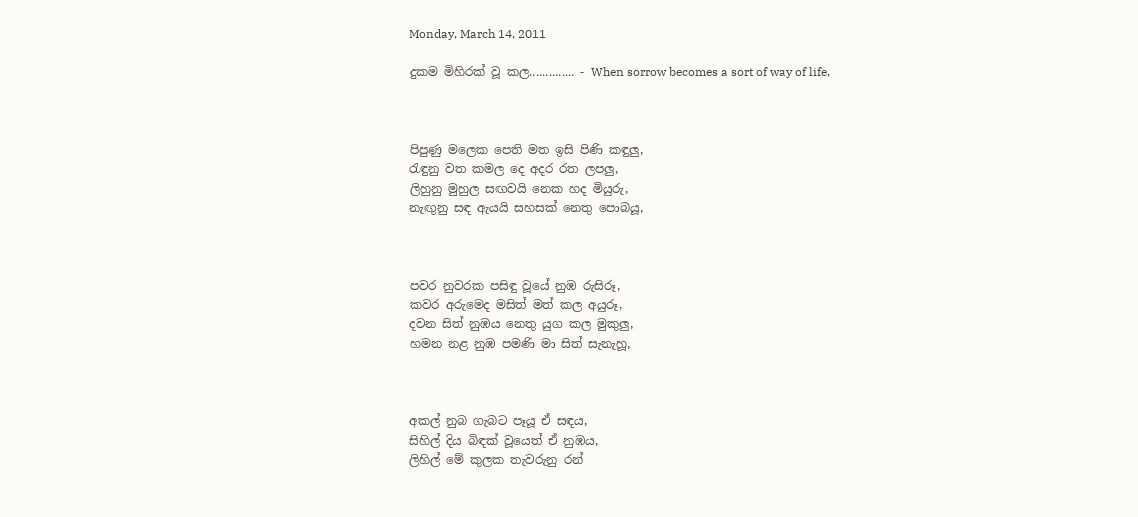Monday, March 14, 2011

දුකම මිහිරක් වූ කල.............. - When sorrow becomes a sort of way of life,



පිපුණු මලෙක පෙති මත ඉසි පිණි කඳුලු,
රැඳුනු වත කමල දෙ අදර රත ලපලු,
ලිහුනු මුහුල සඟවයි නෙක හද මියුරු,
නැඟුනු සඳ ඇයයි සහසක් නෙතු පොබයූ,



පවර නුවරක පසිඳු වූයේ නුඹ රුසිරූ,
කවර අරුමෙද මසිත් මත් කල අයුරූ,
දවන සිත් නුඹය නෙතු යුග කල මුකුලු,
හමන නළ නුඹ පමණි මා සිත් සැනැහූ,



අකල් නුබ ගැබට පෑයූ ඒ සඳය,
සිහිල් දිය බිඳක් වූයෙත් ඒ නුඹය,
ලිහිල් මේ කුලක තැවරුනු රන්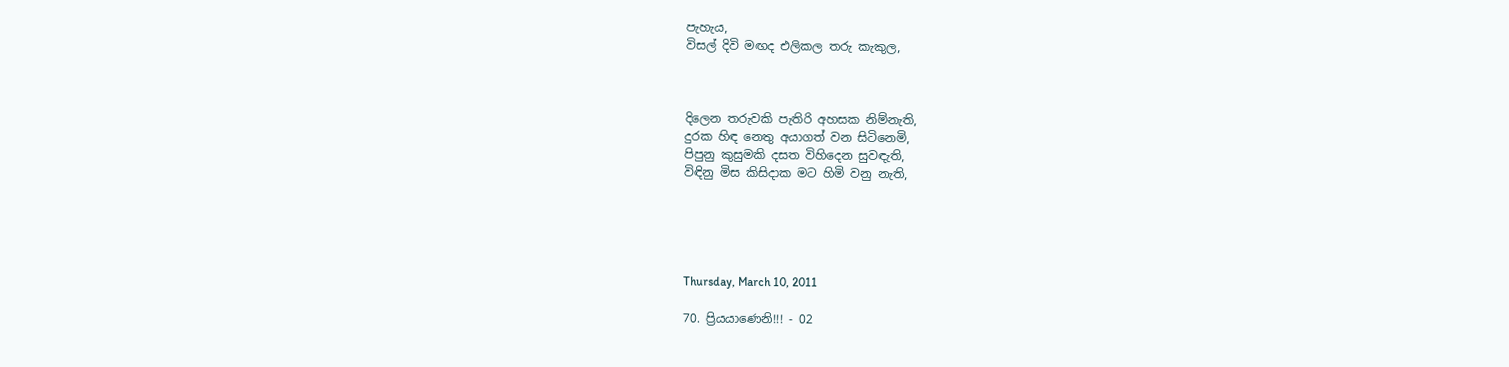පැහැය,
විසල් දිවි මඟද එලිකල තරු කැකුල,



දිලෙන තරුවකි පැතිරි අහසක නිම්නැති,
දුරක හිඳ නෙතු අයාගත් වන සිටිනෙමි,
පිපුනු කුසුමකි දසත විහිදෙන සුවඳැති,
විඳිනු මිස කිසිදාක මට හිමි වනු නැති,





Thursday, March 10, 2011

70. ප්‍රියයාණෙනි!!! - 02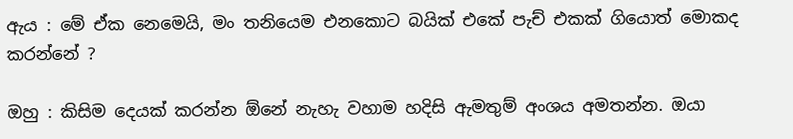ඇය : මේ ඒක නෙමෙයි, මං තනියෙම එනකොට බයික් එකේ පැච් එකක් ගියොත් මොකද කරන්නේ ?

ඔහු : කිසිම දෙයක් කරන්න ඕනේ නැහැ වහාම හදිසි ඇමතුම් අංශය අමතන්න. ඔයා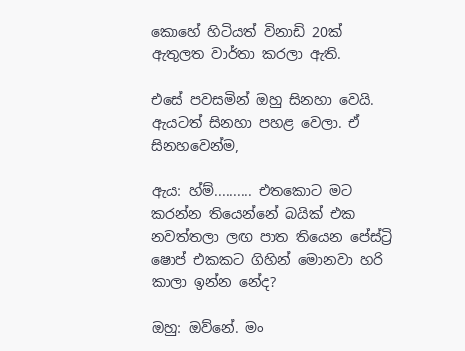කොහේ හිටියත් විනාඩි 20ක් ඇතුලත වාර්තා කරලා ඇති.

එසේ පවසමින් ඔහු සිනහා වෙයි. ඇයටත් සිනහා පහළ වෙලා. ඒ සිනහවෙන්ම,

ඇය: හ්ම්.......... එතකොට මට කරන්න තියෙන්නේ බයික් එක නවත්තලා ලඟ පාත තියෙන පේස්ට්‍රි ෂොප් එකකට ගිහින් මොනවා හරි කාලා ඉන්න නේද?

ඔහු: ඔව්නේ. මං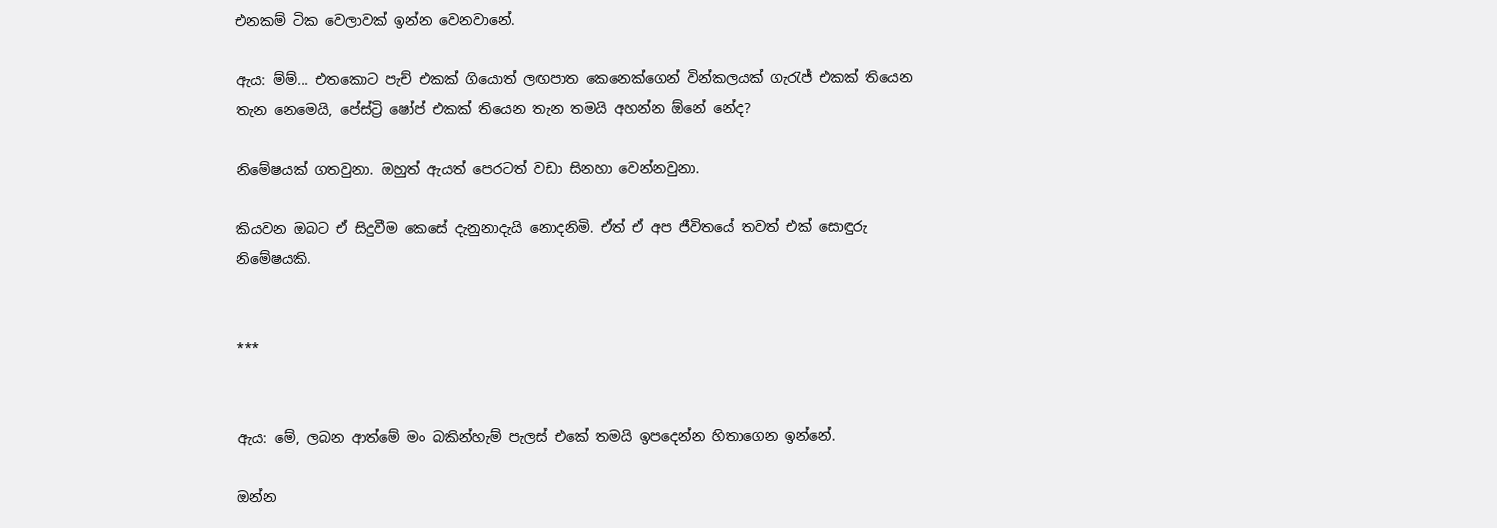එනකම් ටික වෙලාවක් ඉන්න වෙනවානේ.

ඇය: ම්ම්... එතකොට පැච් එකක් ගියොත් ලඟපාත කෙනෙක්ගෙන් වින්කලයක් ගැරැජ් එකක් තියෙන තැන නෙමෙයි, පේස්ට්‍රි ෂෝප් එකක් තියෙන තැන තමයි අහන්න ඕනේ නේද?

නිමේෂයක් ගතවුනා. ඔහුත් ඇයත් පෙරටත් වඩා සිනහා වෙන්නවුනා.

කියවන ඔබට ඒ සිදුවීම කෙසේ දැනුනාදැයි නොදනිමි. ඒත් ඒ අප ජීවිතයේ තවත් එක් සොඳුරු නිමේෂයකි.


***


ඇය: මේ, ලබන ආත්මේ මං බකින්හැම් පැලස් එකේ තමයි ඉපදෙන්න හිතාගෙන ඉන්නේ.

ඔන්න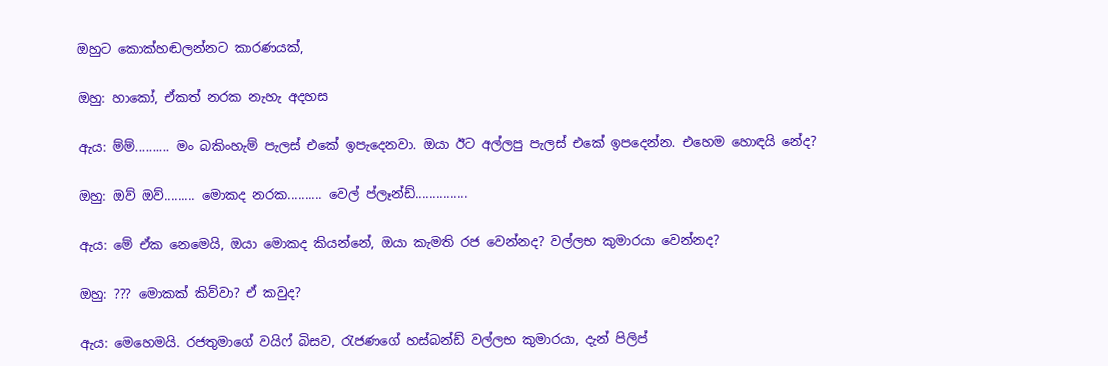ඔහුට කොක්හඬලන්නට කාරණයක්,

ඔහු: හාකෝ, ඒකත් නරක නැහැ අදහස

ඇය: ම්ම්.......... මං බකිංහැම් පැලස් එකේ ඉපැදෙනවා. ඔයා ඊට අල්ලපු පැලස් එකේ ඉපදෙන්න. එහෙම හොඳයි නේද?

ඔහු: ඔව් ඔව්......... මොකද නරක.......... වෙල් ප්ලෑන්ඩ්...............

ඇය: මේ ඒක නෙමෙයි, ඔයා මොකද කියන්නේ, ඔයා කැමති රජ වෙන්නද? වල්ලභ කුමාරයා වෙන්නද?

ඔහු: ??? මොකක් කිව්වා? ඒ කවුද?

ඇය: මෙහෙමයි. රජතුමාගේ වයිෆ් බිසව, රැජණගේ හස්බන්ඩ් වල්ලභ කුමාරයා, දැන් පිලිප්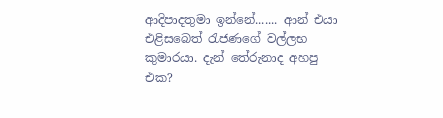ආදිපාදතුමා ඉන්නේ....... ආන් එයා එළිසබෙත් රැජණගේ වල්ලභ කුමාරයා. දැන් තේරුනාද අහපු එක?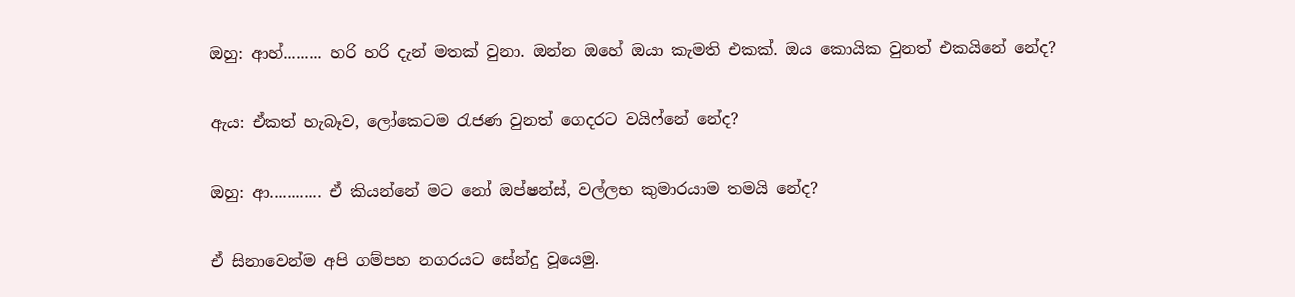ඔහු: ආහ්......... හරි හරි දැන් මතක් වුනා. ඔන්න ඔහේ ඔයා කැමති එකක්. ඔය කොයික වුනත් එකයිනේ නේද?

ඇය: ඒකත් හැබෑව, ලෝකෙටම රැජණ වුනත් ගෙදරට වයිෆ්නේ නේද?

ඔහු: ආ............ ඒ කියන්නේ මට නෝ ඔප්ෂන්ස්, වල්ලභ කුමාරයාම තමයි නේද?

ඒ සිනාවෙන්ම අපි ගම්පහ නගරයට සේන්දු වූයෙමු.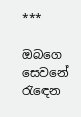***

ඔබගෙ සෙවනේ
රැඳෙන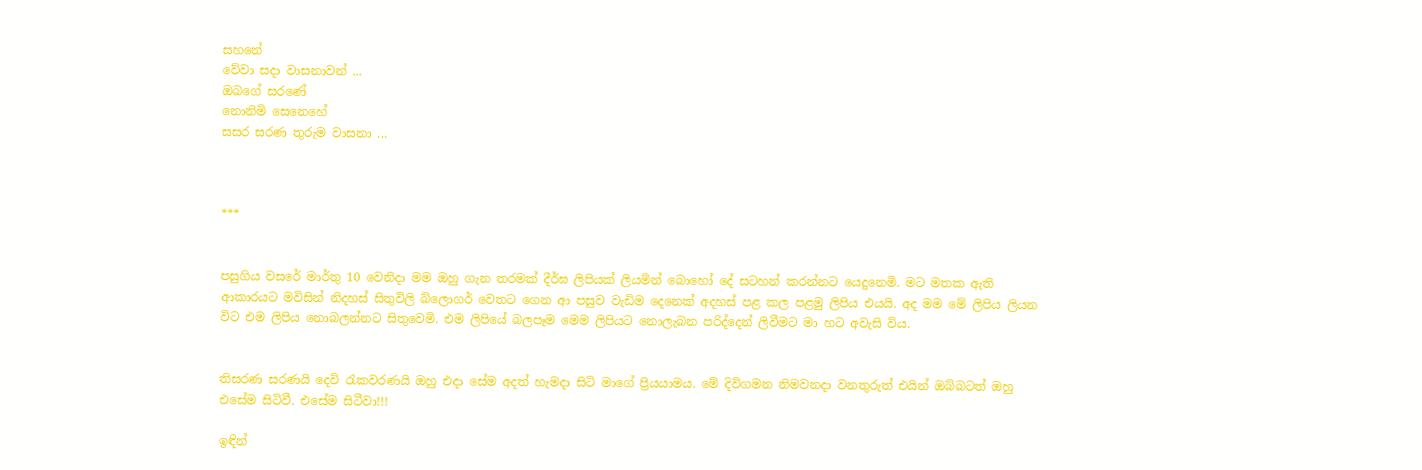සහනේ
වේවා සදා වාසනාවන් ...
ඔබගේ සරණේ
නොනිමි සෙනෙහේ
සසර සරණ තුරුම වාසනා ...



***


පසුගිය වසරේ මාර්තු 10 වෙනිදා මම ඔහු ගැන තරමක් දීර්ඝ ලිපියක් ලියමින් බොහෝ දේ සටහන් කරන්නට යෙදුනෙමි. මට මතක ඇති ආකාරයට මවිසින් නිදහස් සිතුවිලි බ්ලොගර් වෙතට ගෙන ආ පසුව වැඩිම දෙනෙක් අදහස් පළ කල පළමු ලිපිය එයයි. අද මම මේ ලිපිය ලියන විට එම ලිපිය නොබලන්නට සිතුවෙමි. එම ලිපියේ බලපෑම මෙම ලිපියට නොලැබන පරිද්දෙන් ලිවීමට මා හට අවැසි විය.


තිසරණ සරණයි දෙවි රැකවරණයි ඔහු එදා සේම අදත් හැමදා සිටි මාගේ ප්‍රියයාමය. මේ දිවිගමන නිමවනදා වනතුරුත් එයින් ඔබ්බටත් ඔහු එසේම සිටිවී. එසේම සිටීවා!!!

ඉඳින්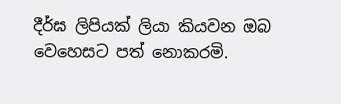දීර්ඝ ලිපියක් ලියා කියවන ඔබ වෙහෙසට පත් නොකරමි.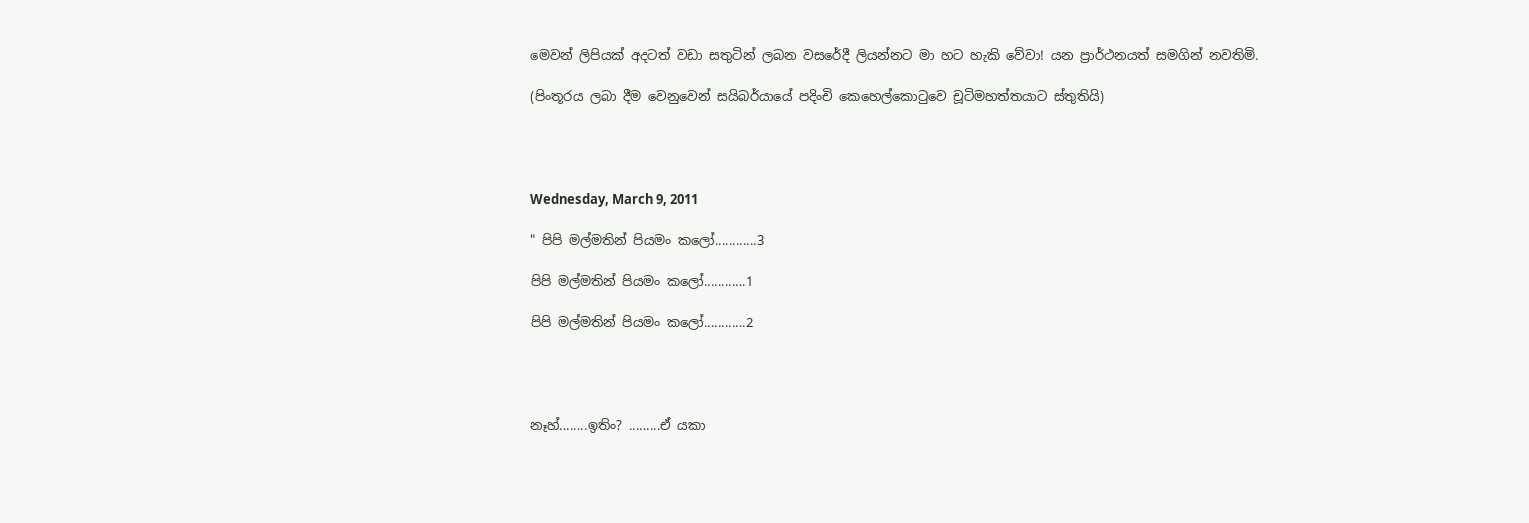මෙවන් ලිපියක් අදටත් වඩා සතුටින් ලබන වසරේදී ලියන්නට මා හට හැකි වේවා! යන ප්‍රාර්ථනයත් සමගින් නවතිමි.

(පිංතූරය ලබා දීම වෙනුවෙන් සයිබර්යායේ පදිංචි කෙහෙල්කොටුවෙ චූටිමහත්තයාට ස්තුතියි)




Wednesday, March 9, 2011

" පිපි මල්මතින් පියමං කලෝ............3

පිපි මල්මතින් පියමං කලෝ............1

පිපි මල්මතින් පියමං කලෝ............2




නෑහ්........ඉතිං? .........ඒ යකා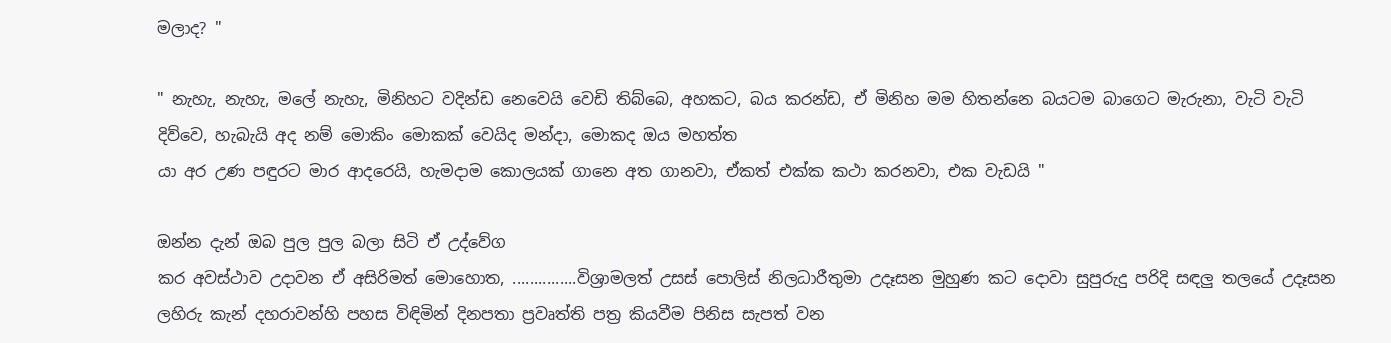මලාද? "

" නැහැ, නැහැ, මලේ නැහැ, මිනිහට වදින්ඩ නෙවෙයි වෙඩි තිබ්බෙ, අහකට, බය කරන්ඩ, ඒ මිනිහ මම හිතන්නෙ බයටම බාගෙට මැරුනා, වැටි වැටි දිව්වෙ, හැබැයි අද නම් මොකිං මොකක් වෙයිද මන්දා, මොකද ඔය මහත්ත
යා අර උණ පඳුරට මාර ආදරෙයි, හැමදාම කොලයක් ගානෙ අත ගානවා, ඒකත් එක්ක කථා කරනවා, එක වැඩයි "

ඔන්න දැන් ඔබ පුල පුල බලා සිටි ඒ උද්වේග
කර අවස්ථාව උදාවන ඒ අසිරිමත් මොහොත, ...............විශ්‍රාමලත් උසස් පොලිස් නිලධාරීතුමා උදෑසන මුහුණ කට දොවා සුපුරුදු පරිදි සඳලු තලයේ උදෑසන ලහිරු කැන් දහරාවන්හි පහස විඳිමින් දිනපතා ප්‍රවෘත්ති පත්‍ර කියවීම පිනිස සැපත් වන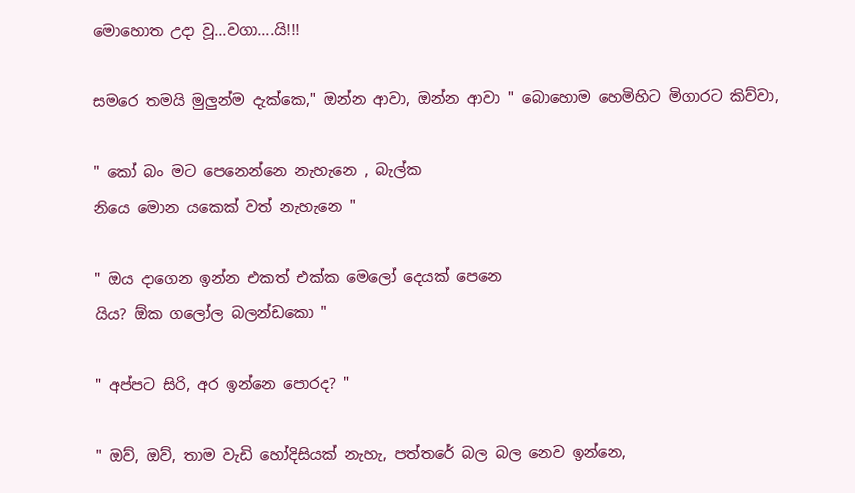මොහොත උදා වූ...වගා....යි!!!

සමරෙ තමයි මුලුන්ම දැක්කෙ," ඔන්න ආවා, ඔන්න ආවා " බොහොම හෙමිහිට මිගාරට කිව්වා,

" කෝ බං මට පෙනෙන්නෙ නැහැනෙ , බැල්ක
නියෙ මොන යකෙක් වත් නැහැනෙ "

" ඔය දාගෙන ඉන්න එකත් එක්ක මෙලෝ දෙයක් පෙනෙ
යිය? ඕක ගලෝල බලන්ඩකො "

" අප්පට සිරි, අර ඉන්නෙ පොරද? "

" ඔව්, ඔව්, තාම වැඩි හෝදිසියක් නැහැ, පත්තරේ බල බල නෙව ඉන්නෙ,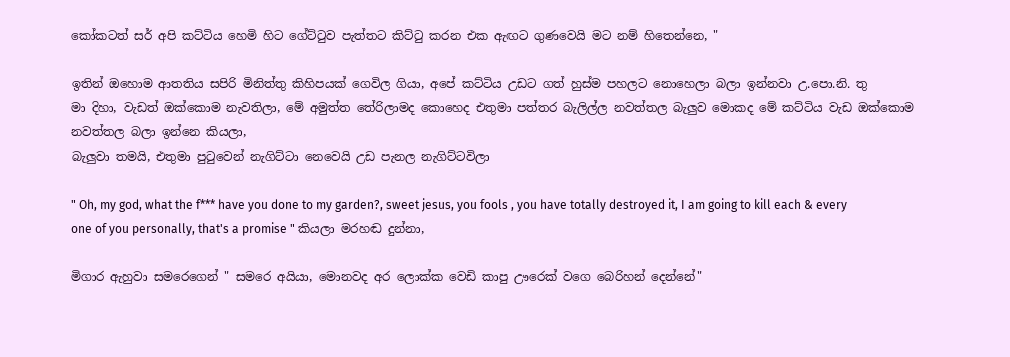කෝකටත් සර් අපි කට්ටිය හෙමි හිට ගේට්ටුව පැත්තට කිට්ටු කරන එක ඇඟට ගුණවෙයි මට නම් හිතෙන්නෙ, "

ඉතින් ඔහොම ආතතිය සපිරි මිනිත්තු කිහිපයක් ගෙවිල ගියා, අපේ කට්ටිය උඩට ගත් හුස්ම පහලට නොහෙලා බලා ඉන්නවා උ.පො.නි. තු
මා දිහා, වැඩත් ඔක්කොම නැවතිලා, මේ අමුත්ත තේරිලාමද කොහෙද එතුමා පත්තර බැලිල්ල නවත්තල බැලුව මොකද මේ කට්ටිය වැඩ ඔක්කොම නවත්තල බලා ඉන්නෙ කියලා,
බැලුවා තමයි, එතුමා පුටුවෙන් නැගිට්ටා නෙවෙයි උඩ පැනල නැගිට්ටවිලා

" Oh, my god, what the f*** have you done to my garden?, sweet jesus, you fools , you have totally destroyed it, I am going to kill each & every one of you personally, that's a promise " කියලා මරහඬ දුන්නා,

මිගාර ඇහුවා සමරෙගෙන් " සමරෙ අයියා, මොනවද අර ලොක්ක වෙඩි කාපු ඌරෙක් වගෙ බෙරිහන් දෙන්නේ"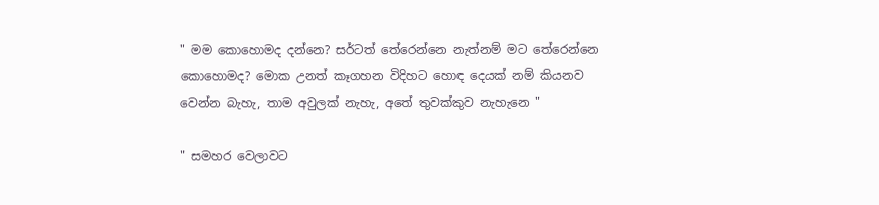" මම කොහොමද දන්නෙ? සර්ටත් තේරෙන්නෙ නැත්නම් මට තේරෙන්නෙ කොහොමද? මොක උනත් කෑගහන විදිහට හොඳ දෙයක් නම් කියනව වෙන්න බැහැ, තාම අවුලක් නැහැ, අතේ තුවක්කුව නැහැනෙ "

" සමහර වෙලාවට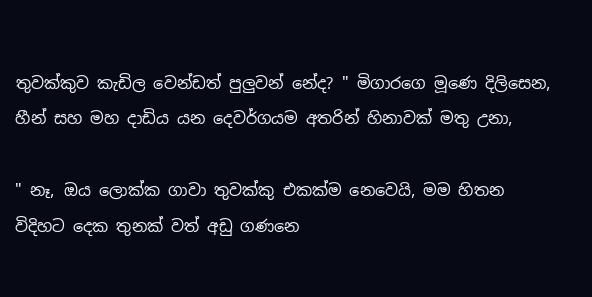තුවක්කුව කැඩිල වෙන්ඩත් පුලුවන් නේද? " මිගාරගෙ මූණෙ දිලිසෙන, හීන් සහ මහ දාඩිය යන දෙවර්ගයම අතරින් හිනාවක් මතු උනා,

" නෑ, ඔය ලොක්ක ගාවා තුවක්කු එකක්ම නෙවෙයි, මම හිතන විදිහට දෙක තුනක් වත් අඩු ගණනෙ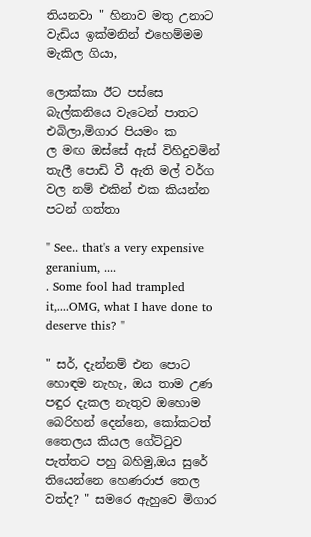තියනවා " හිනාව මතු උනාට වැඩිය ඉක්මනින් එහෙම්මම මැකිල ගියා,

ලොක්කා ඊට පස්සෙ බැල්කනියෙ වැටෙන් පාතට එබිලා,මිගාර පියමං ක
ල මඟ ඔස්සේ ඇස් විහිදුවමින් තැලී පොඩි වී ඇති මල් වර්ග වල නම් එකින් එක කියන්න පටන් ගත්තා

" See.. that's a very expensive geranium, ....
. Some fool had trampled it,....OMG, what I have done to deserve this? "

" සර්, දැන්නම් එන පොට හොඳම නැහැ, ඔය තාම උණ පඳුර දැකල නැතුව ඔහොම බෙරිහන් දෙන්නෙ, කෝකටත් තෛලය කියල ගේට්ටුව පැත්තට පහු බහිමු,ඔය සුරේ තියෙන්නෙ හෙණරාජ තෙල වත්ද? " සමරෙ ඇහුවෙ මිගාර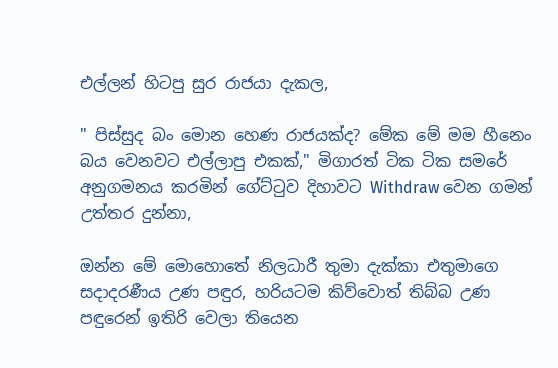එල්ලන් හිටපු සුර රාජයා දැකල,

" පිස්සුද බං මොන හෙණ රාජයක්ද? මේක මේ මම හීනෙං බය වෙනවට එල්ලාපු එකක්," මිගාරත් ටික ටික සමරේ අනුගමනය කරමින් ගේට්ටුව දිහාවට Withdraw වෙන ගමන් උත්තර දුන්නා,

ඔන්න මේ මොහොතේ නිලධාරී තුමා දැක්කා එතුමාගෙ සදාදරණීය උණ පඳුර, හරියටම කිව්වොත් තිබ්බ උණ පඳුරෙන් ඉතිරි වෙලා තියෙන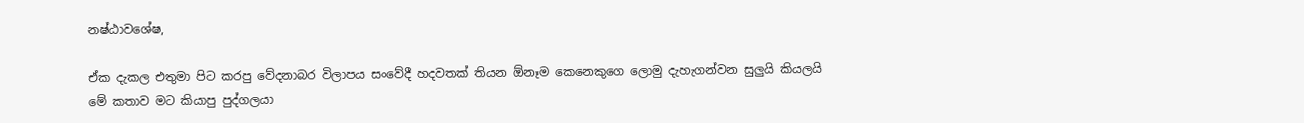නෂ්ඨාවශේෂ,

ඒක දැකල එතුමා පිට කරපු වේදනාබර විලාපය සංවේදී හදවතක් තියන ඕනෑම කෙනෙකුගෙ ලොමු දැහැගන්වන සුලුයි කියලයි මේ කතාව මට කියාපු පුද්ගලයා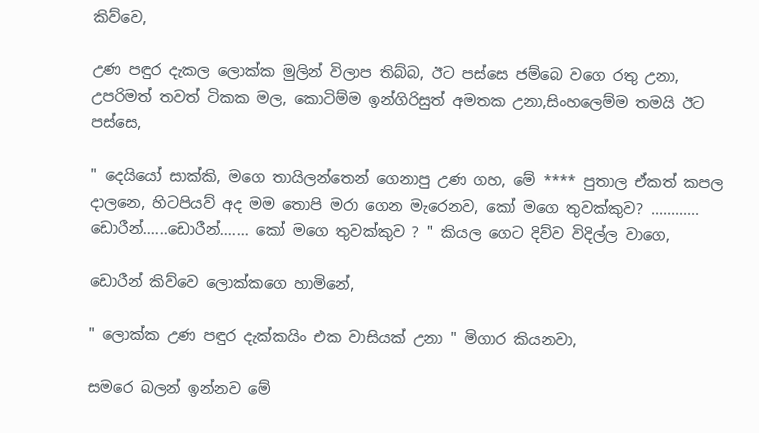කිව්වෙ,

උණ පඳුර දැකල ලොක්ක මුලින් විලාප තිබ්බ, ඊට පස්සෙ ජම්බෙ වගෙ රතු උනා, උපරිමත් තවත් ටිකක මල, කොටිම්ම ඉන්ගිරිසුත් අමතක උනා,සිංහලෙම්ම තමයි ඊට පස්සෙ,

" දෙයියෝ සාක්කි, මගෙ තායිලන්තෙන් ගෙනාපු උණ ගහ, මේ **** පුතාල ඒකත් කපල දාලනෙ, හිටපියව් අද මම තොපි මරා ගෙන මැරෙනව, කෝ මගෙ තුවක්කුව? ............ ඩොරීන්......ඩොරීන්....... කෝ මගෙ තුවක්කුව ? " කියල ගෙට දිව්ව විදිල්ල වාගෙ,

ඩොරීන් කිව්වෙ ලොක්කගෙ හාමිනේ,

" ලොක්ක උණ පඳුර දැක්කයිං එක වාසියක් උනා " මිගාර කියනවා,

සමරෙ බලන් ඉන්නව මේ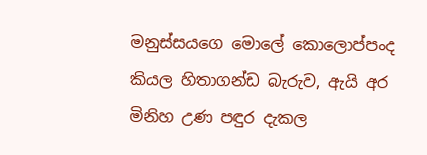මනුස්සයගෙ මොලේ කොලොප්පංද කියල හිතාගන්ඩ බැරුව, ඇයි අර මිනිහ උණ පඳුර දැකල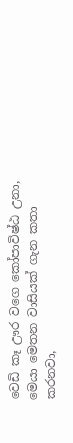වෙඩි කෑ ඌර වගෙ කෝපාවිෂ්ඨ උනා, මෙයා මෙතන වාසියක් ගැන කතා කරනවා,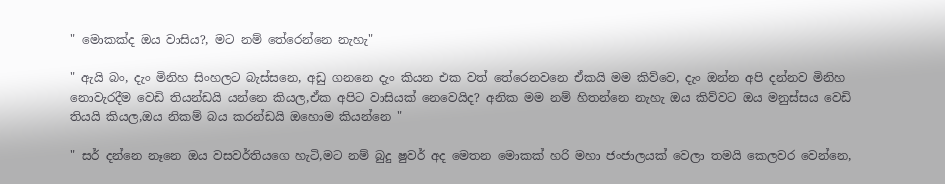" මොකක්ද ඔය වාසිය?, මට නම් තේරෙන්නෙ නැහැ"

" ඇයි බං, දැං මිනිහ සිංහලට බැස්සනෙ, අඩු ගනනෙ දැං කියන එක වත් තේරෙනවනෙ ඒකයි මම කිව්වෙ, දැං ඔන්න අපි දන්නව මිනිහ නොවැරදීම වෙඩි තියන්ඩයි යන්නෙ කියල,ඒක අපිට වාසියක් නෙවෙයිද? අනික මම නම් හිතන්නෙ නැහැ ඔය කිව්වට ඔය මනුස්සය වෙඩි තියයි කියල,ඔය නිකම් බය කරන්ඩයි ඔහොම කියන්නෙ "

" සර් දන්නෙ නෑනෙ ඔය වසවර්තියගෙ හැටි,මට නම් බුදු ෂුවර් අද මෙතන මොකක් හරි මහා ජංජාලයක් වෙලා තමයි කෙලවර වෙන්නෙ,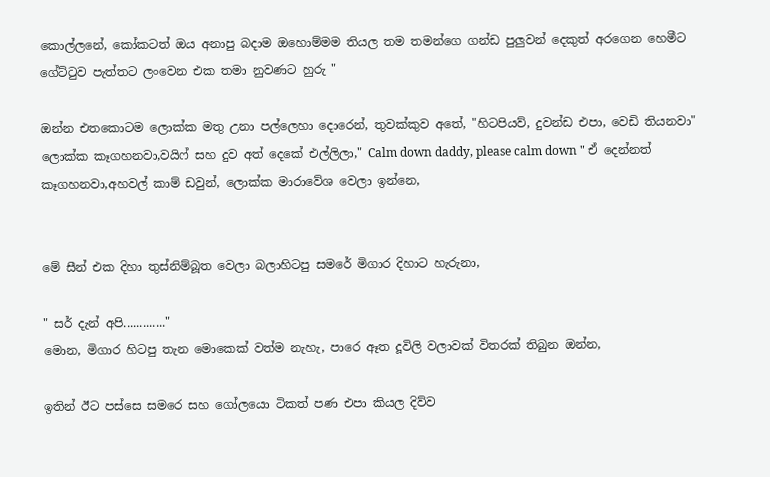කොල්ලනේ, කෝකටත් ඔය අනාපු බදාම ඔහොම්මම තියල තම තමන්ගෙ ගන්ඩ පුලුවන් දෙකුත් අරගෙන හෙමීට ගේට්ටුව පැත්තට ලංවෙන එක තමා නුවණට හුරු "

ඔන්න එතකොටම ලොක්ක මතු උනා පල්ලෙහා දොරෙන්, තුවක්කුව අතේ, "හිටපියව්, දුවන්ඩ එපා, වෙඩි තියනවා" ලොක්ක කෑගහනවා,වයිෆ් සහ දුව අත් දෙකේ එල්ලිලා," Calm down daddy, please calm down " ඒ දෙන්නත් කෑගහනවා,අහවල් කාම් ඩවුන්, ලොක්ක මාරාවේශ වෙලා ඉන්නෙ,


මේ සීන් එක දිහා තුස්නිම්බූත වෙලා බලාහිටපු සමරේ මිගාර දිහාට හැරුනා,

" සර් දැන් අපි............."
මොන, මිගාර හිටපු තැන මොකෙක් වත්ම නැහැ, පාරෙ ඈත දූවිලි වලාවක් විතරක් තිබුන ඔන්න,

ඉතින් ඊට පස්සෙ සමරෙ සහ ගෝලයො ටිකත් පණ එපා කියල දිව්ව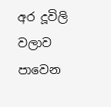අර දූවිලි වලාව පාවෙන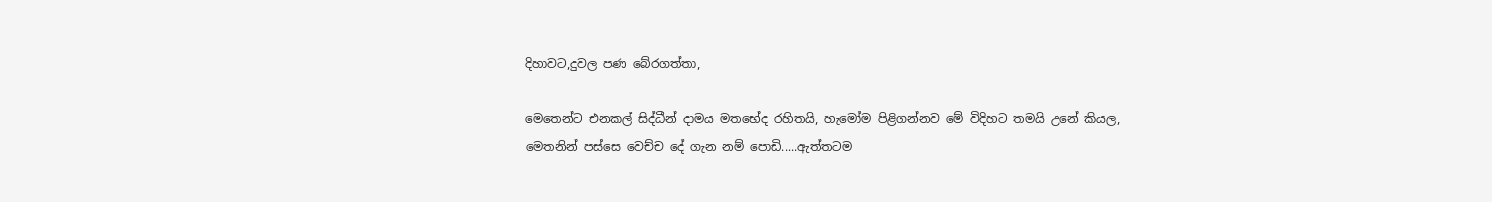දිහාවට,දුවල පණ බේරගත්තා,

මෙතෙන්ට එනකල් සිද්ධීන් දාමය මතභේද රහිතයි, හැමෝම පිළිගන්නව මේ විදිහට තමයි උනේ කියල,
මෙතනින් පස්සෙ වෙච්ච දේ ගැන නම් පොඩි.....ඇත්තටම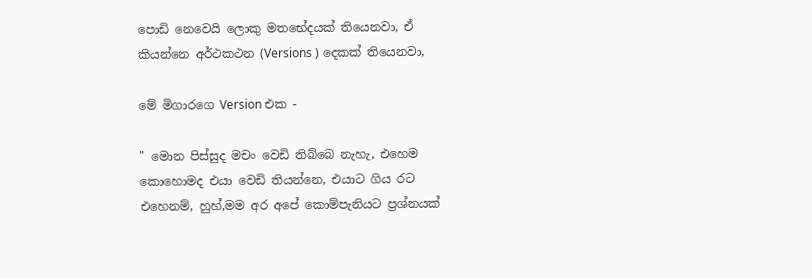පොඩි නෙවෙයි ලොකු මතභේදයක් තියෙනවා, ඒ කියන්නෙ අර්ථකථන (Versions ) දෙකක් තියෙනවා,

මේ මිගාරගෙ Version එක -

" මොන පිස්සුද මචං වෙඩි තිබ්බෙ නැහැ, එහෙම කොහොමද එයා වෙඩි තියන්නෙ, එයාට ගිය රට එහෙනම්, හුහ්,මම අර අපේ කොම්පැනියට ප්‍රශ්නයක්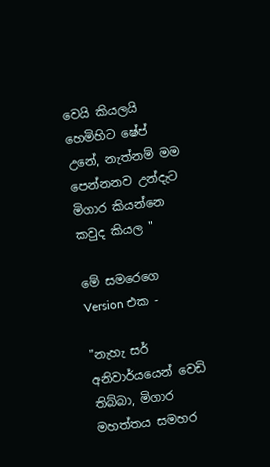වෙයි කියලයි හෙමිහිට ෂේප් උනේ, නැත්නම් මම පෙන්නනව උන්දැට මිගාර කියන්නෙ කවුද කියල "

මේ සමරෙගෙ Version එක -

"නැහැ සර් අනිවාර්යයෙන් වෙඩි තිබ්බා, මිගාර මහත්තය සමහර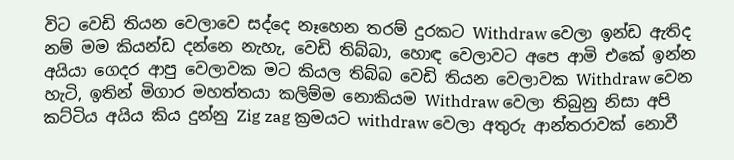විට වෙඩි තියන වෙලාවෙ සද්දෙ නෑහෙන තරම් දුරකට Withdraw වෙලා ඉන්ඩ ඇතිද නම් මම කියන්ඩ දන්නෙ නැහැ, වෙඩි තිබ්බා, හොඳ වෙලාවට අපෙ ආමි එකේ ඉන්න අයියා ගෙදර ආපු වෙලාවක මට කියල තිබ්බ වෙඩි තියන වෙලාවක Withdraw වෙන හැටි, ඉතින් මිගාර මහත්තයා කලිම්ම නොකියම Withdraw වෙලා තිබුනු නිසා අපි කට්ටිය අයිය කිය දුන්නු Zig zag ක්‍රමයට withdraw වෙලා අතුරු ආන්තරාවක් නොවී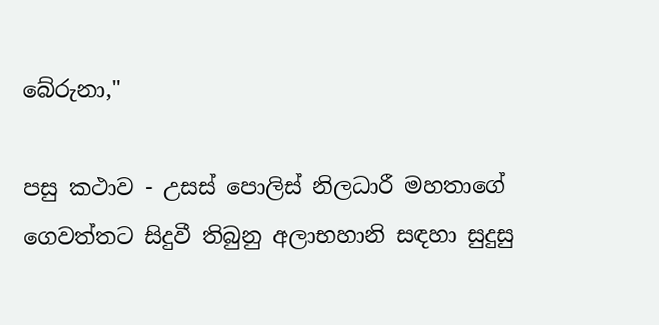බේරුනා,"

පසු කථාව - උසස් පොලිස් නිලධාරී මහතාගේ ගෙවත්තට සිදුවී තිබුනු අලාභහානි සඳහා සුදුසු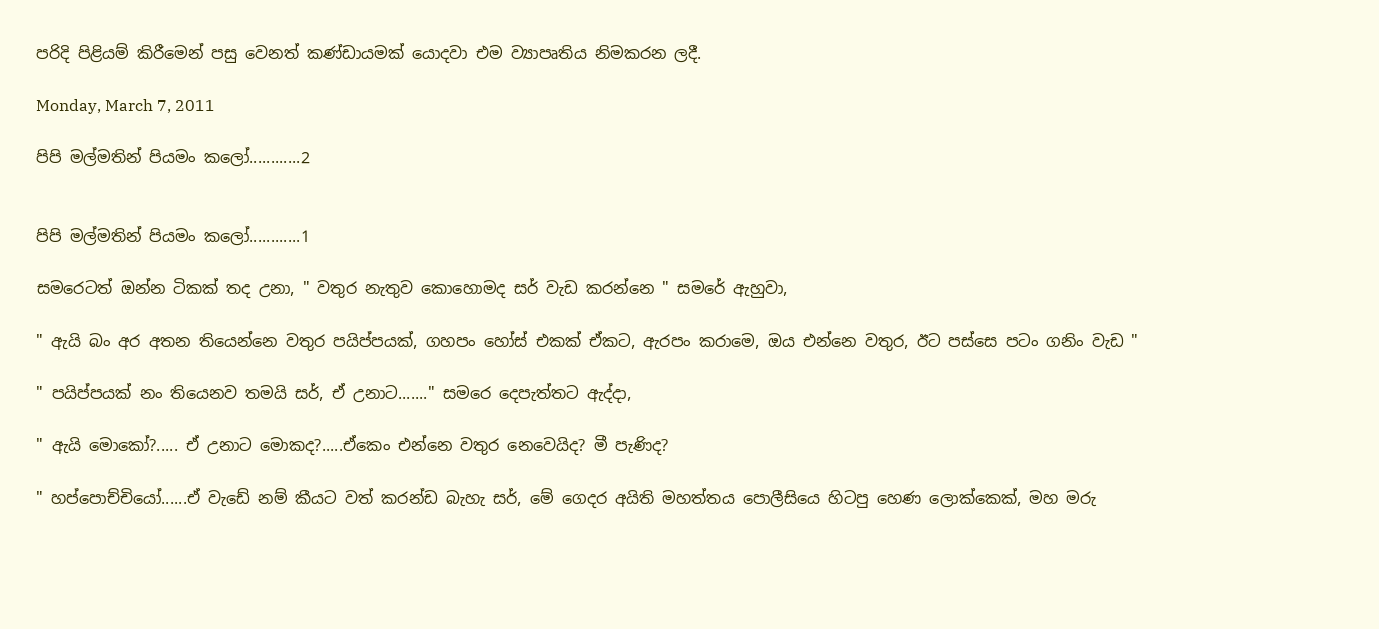පරිදි පිළියම් කිරීමෙන් පසු වෙනත් කණ්ඩායමක් යොදවා එම ව්‍යාපෘතිය නිමකරන ලදී.

Monday, March 7, 2011

පිපි මල්මතින් පියමං කලෝ............2


පිපි මල්මතින් පියමං කලෝ............1

සමරෙටත් ඔන්න ටිකක් තද උනා, " වතුර නැතුව කොහොමද සර් වැඩ කරන්නෙ " සමරේ ඇහුවා,

" ඇයි බං අර අතන තියෙන්නෙ වතුර පයිප්පයක්, ගහපං හෝස් එකක් ඒකට, ඇරපං කරාමෙ, ඔය එන්නෙ වතුර, ඊට පස්සෙ පටං ගනිං වැඩ "

" පයිප්පයක් නං තියෙනව තමයි සර්, ඒ උනාට......." සමරෙ දෙපැත්තට ඇද්දා,

" ඇයි මොකෝ?..... ඒ උනාට මොකද?.....ඒකෙං එන්නෙ වතුර නෙවෙයිද? මී පැණිද?

" හප්පොච්චියෝ......ඒ වැඩේ නම් කීයට වත් කරන්ඩ බැහැ සර්, මේ ගෙදර අයිති මහත්තය පොලීසියෙ හිටපු හෙණ ලොක්කෙක්, මහ මරු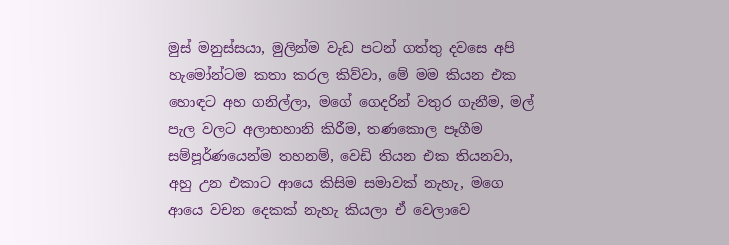මුස් මනුස්සයා, මුලින්ම වැඩ පටන් ගත්තු දවසෙ අපි හැමෝන්ටම කතා කරල කිව්වා, මේ මම කියන එක හොඳට අහ ගනිල්ලා, මගේ ගෙදරින් වතුර ගැනීම, මල් පැල වලට අලාභහානි කිරීම, තණකොල පෑගීම සම්පූර්ණයෙන්ම තහනම්, වෙඩි තියන එක තියනවා, අහු උන එකාට ආයෙ කිසිම සමාවක් නැහැ, මගෙ ආයෙ වචන දෙකක් නැහැ කියලා ඒ වෙලාවෙ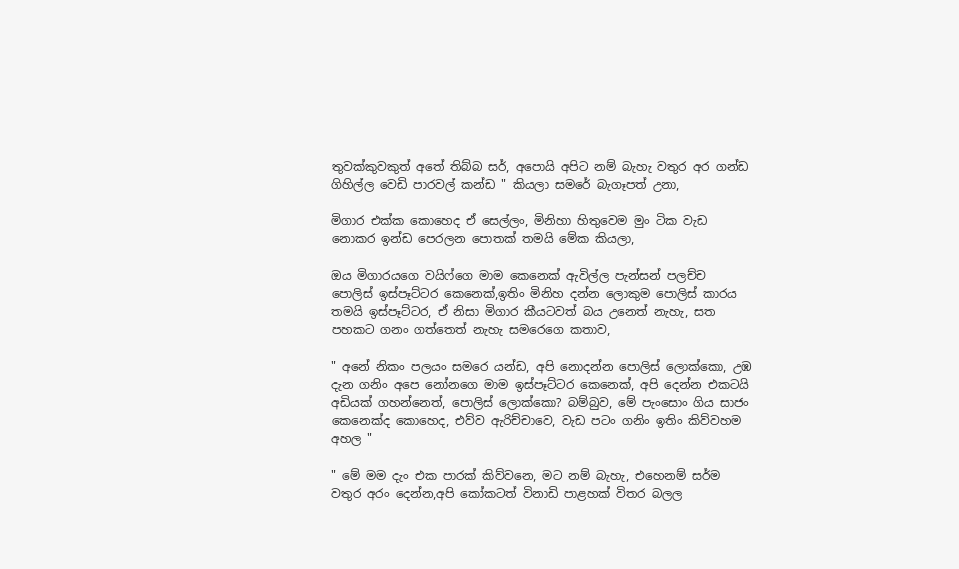තුවක්කුවකුත් අතේ තිබ්බ සර්, අපොයි අපිට නම් බැහැ වතුර අර ගන්ඩ ගිහිල්ල වෙඩි පාරවල් කන්ඩ " කියලා සමරේ බැගෑපත් උනා,

මිගාර එක්ක කොහෙද ඒ සෙල්ලං, මිනිහා හිතුවෙම මුං ටික වැඩ නොකර ඉන්ඩ පෙරලන පොතක් තමයි මේක කියලා,

ඔය මිගාරයගෙ වයිෆ්ගෙ මාම කෙනෙක් ඇවිල්ල පැන්සන් පලච්ච පොලිස් ඉස්පෑට්ටර කෙනෙක්,ඉතිං මිනිහ දන්න ලොකුම පොලිස් කාරය තමයි ඉස්පෑට්ටර, ඒ නිසා මිගාර කීයටවත් බය උනෙත් නැහැ, සත පහකට ගනං ගත්තෙත් නැහැ සමරෙගෙ කතාව,

" අනේ නිකං පලයං සමරෙ යන්ඩ, අපි නොදන්න පොලිස් ලොක්කො, උඹ දැන ගනිං අපෙ නෝනගෙ මාම ඉස්පෑට්ටර කෙනෙක්, අපි දෙන්න එකටයි අඩියක් ගහන්නෙත්, පොලිස් ලොක්කො? බම්බුව, මේ පැංසොං ගිය සාජං කෙනෙක්ද කොහෙද, එව්ව ඇරිච්චාවෙ, වැඩ පටං ගනිං ඉතිං කිව්වහම අහල "

" මේ මම දැං එක පාරක් කිව්වනෙ, මට නම් බැහැ, එහෙනම් සර්ම වතුර අරං දෙන්න,අපි කෝකටත් විනාඩි පාළහක් විතර බලල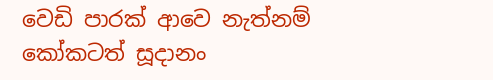වෙඩි පාරක් ආවෙ නැත්නම් කෝකටත් සූදානං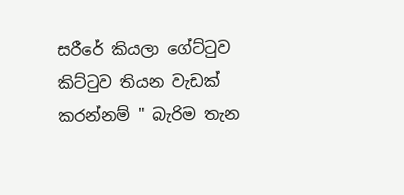සරීරේ කියලා ගේට්ටුව කිට්ටුව තියන වැඩක් කරන්නම් " බැරිම තැන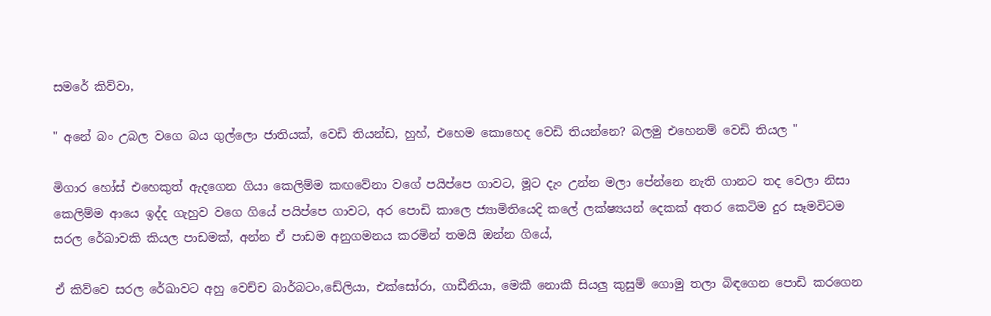සමරේ කිව්වා,

" අනේ බං උබල වගෙ බය ගුල්ලො ජාතියක්, වෙඩි තියන්ඩ, හුහ්, එහෙම කොහෙද වෙඩි තියන්නෙ? බලමු එහෙනම් වෙඩි තියල "

මිගාර හෝස් එහෙකුත් ඇදගෙන ගියා කෙලිම්ම කඟවේනා වගේ පයිප්පෙ ගාවට, මූට දැං උන්න මලා පේන්නෙ නැති ගානට තද වෙලා නිසා කෙලිම්ම ආයෙ ඉද්ද ගැහුව වගෙ ගියේ පයිප්පෙ ගාවට, අර පොඩි කාලෙ ජ්‍යාමිතියෙදි කලේ ලක්ෂ්‍යයන් දෙකක් අතර කෙටිම දුර සෑමවිටම සරල රේඛාවකි කියල පාඩමක්, අන්න ඒ පාඩම අනුගමනය කරමින් තමයි ඔන්න ගියේ,

ඒ කිව්වෙ සරල රේඛාවට අහු වෙච්ච බාර්බටං,ඩේලියා, එක්සෝරා, ගාඩීනියා, මෙකී නොකී සියලු කුසුම් ගොමු තලා බිඳගෙන පොඩි කරගෙන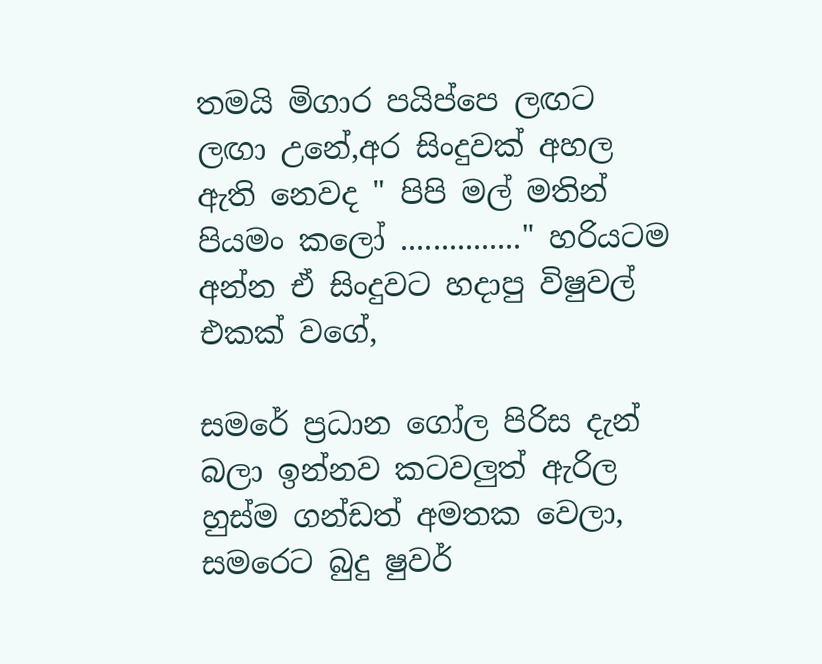තමයි මිගාර පයිප්පෙ ලඟට ලඟා උනේ,අර සිංදුවක් අහල ඇති නෙවද " පිපි මල් මතින් පියමං කලෝ ..............." හරියටම අන්න ඒ සිංදුවට හදාපු විෂුවල් එකක් වගේ,

සමරේ ප්‍රධාන ගෝල පිරිස දැන් බලා ඉන්නව කටවලුත් ඇරිල හුස්ම ගන්ඩත් අමතක වෙලා, සමරෙට බුදු ෂුවර්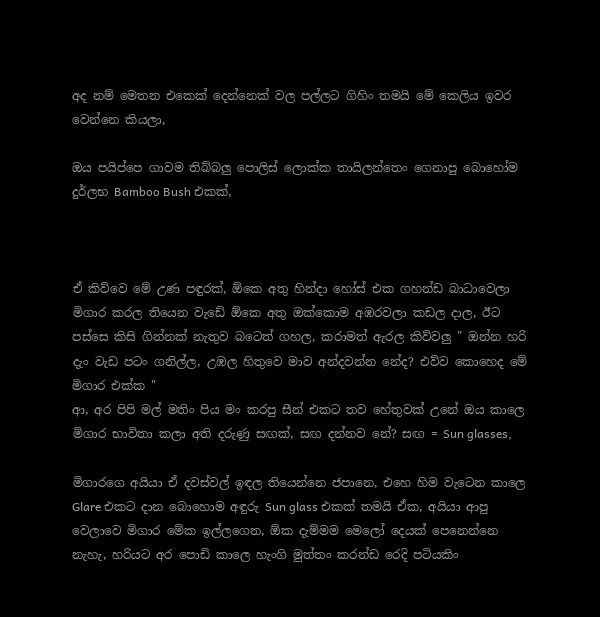අද නම් මෙතන එකෙක් දෙන්නෙක් වල පල්ලට ගිහිං තමයි මේ කෙලිය ඉවර වෙන්නෙ කියලා,

ඔය පයිප්පෙ ගාවම තිබ්බලු පොලිස් ලොක්ක තායිලන්තෙං ගෙනාපු බොහෝම දුර්ලභ Bamboo Bush එකක්,



ඒ කිව්වෙ මේ උණ පඳුරක්, ඕකෙ අතු හින්දා හෝස් එක ගහන්ඩ බාධාවෙලා මිගාර කරල තියෙන වැඩේ ඕකෙ අතු ඔක්කොම අඹරවලා කඩල දාල, ඊට පස්සෙ කිසි ගින්නක් නැතුව බටෙත් ගහල, කරාමත් ඇරල කිව්වලු " ඔන්න හරි දැං වැඩ පටං ගනිල්ල, උඹල හිතුවෙ මාව අන්දවන්න නේද? එව්ව කොහෙද මේ මිගාර එක්ක "
ආ, අර පිපි මල් මතිං පිය මං කරපු සීන් එකට තව හේතුවක් උනේ ඔය කාලෙ මිගාර භාවිතා කලා අති දරුණු සඟක්, සඟ දන්නව නේ? සඟ = Sun glasses,

මිගාරගෙ අයියා ඒ දවස්වල් ඉඳල තියෙන්නෙ ජපානෙ, එහෙ හිම වැටෙන කාලෙ Glare එකට දාන බොහොම අඳුරු Sun glass එකක් තමයි ඒක, අයියා ආපු වෙලාවෙ මිගාර මේක ඉල්ලගෙන, ඕක දැම්මම මෙලෝ දෙයක් පෙනෙන්නෙ නැහැ, හරියට අර පොඩි කාලෙ හැංගි මුත්තං කරන්ඩ රෙදි පටියකිං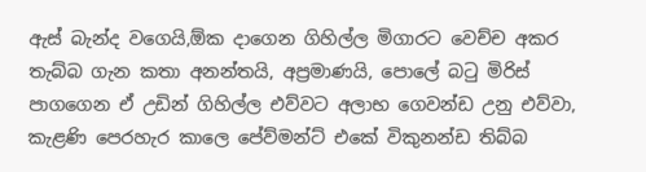ඇස් බැන්ද වගෙයි,ඕක දාගෙන ගිහිල්ල මිගාරට වෙච්ච අකර තැබ්බ ගැන කතා අනන්තයි, අප්‍රමාණයි, පොලේ බටු මිරිස් පාගගෙන ඒ උඩින් ගිහිල්ල එව්වට අලාභ ගෙවන්ඩ උනු එව්වා, කැළණි පෙරහැර කාලෙ පේව්මන්ට් එකේ විකුනන්ඩ තිබ්බ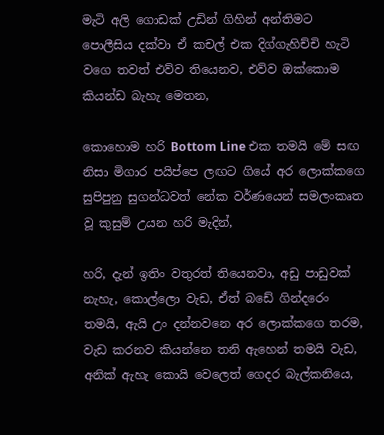මැටි අලි ගොඩක් උඩින් ගිහින් අන්තිමට පොලීසිය දක්වා ඒ කචල් එක දිග්ගැහිච්චි හැටි වගෙ තවත් එව්ව තියෙනව, එව්ව ඔක්කොම කියන්ඩ බැහැ මෙතන,

කොහොම හරි Bottom Line එක තමයි මේ සඟ නිසා මිගාර පයිප්පෙ ලඟට ගියේ අර ලොක්කගෙ සුපිපුනු සුගන්ධවත් නේක වර්ණයෙන් සමලංකෘත වූ කුසුම් උයන හරි මැදින්,

හරි, දැන් ඉතිං වතුරත් තියෙනවා, අඩු පාඩුවක් නැහැ, කොල්ලො වැඩ, ඒත් බඩේ ගින්දරෙං තමයි, ඇයි උං දන්නවනෙ අර ලොක්කගෙ තරම, වැඩ කරනව කියන්නෙ තනි ඇහෙන් තමයි වැඩ, අනික් ඇහැ කොයි වෙලෙත් ගෙදර බැල්කනියෙ,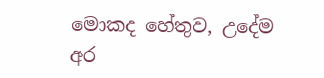මොකද හේතුව, උදේම අර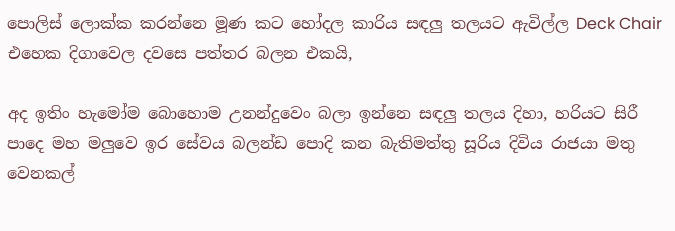පොලිස් ලොක්ක කරන්නෙ මූණ කට හෝදල කාරිය සඳලු තලයට ඇවිල්ල Deck Chair එහෙක දිගාවෙල දවසෙ පත්තර බලන එකයි,

අද ඉතිං හැමෝම බොහොම උනන්දුවෙං බලා ඉන්නෙ සඳලු තලය දිහා, හරියට සිරී පාදෙ මහ මලුවෙ ඉර සේවය බලන්ඩ පොදි කන බැතිමත්තු සූරිය දිවිය රාජයා මතු වෙනකල්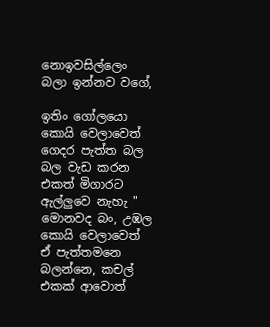නොඉවසිල්ලෙං බලා ඉන්නව වගේ,

ඉතිං ගෝලයො කොයි වෙලාවෙත් ගෙදර පැත්ත බල බල වැඩ කරන එකත් මිගාරට ඇල්ලුවෙ නැහැ " මොනවද බං, උඹල කොයි වෙලාවෙත් ඒ පැත්තමනෙ බලන්නෙ, කචල් එකක් ආවොත්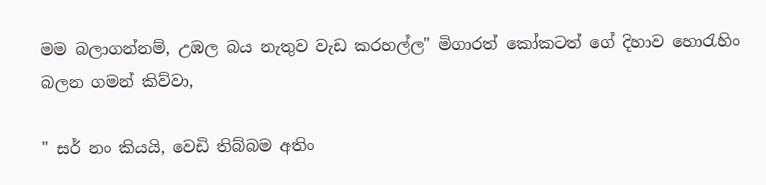මම බලාගන්නම්, උඹල බය නැතුව වැඩ කරහල්ල" මිගාරත් කෝකටත් ගේ දිහාව හොරැහිං බලන ගමන් කිව්වා,

" සර් නං කියයි, වෙඩි තිබ්බම අතිං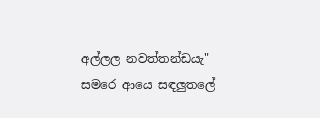අල්ලල නවත්තන්ඩයැ" සමරෙ ආයෙ සඳලුතලේ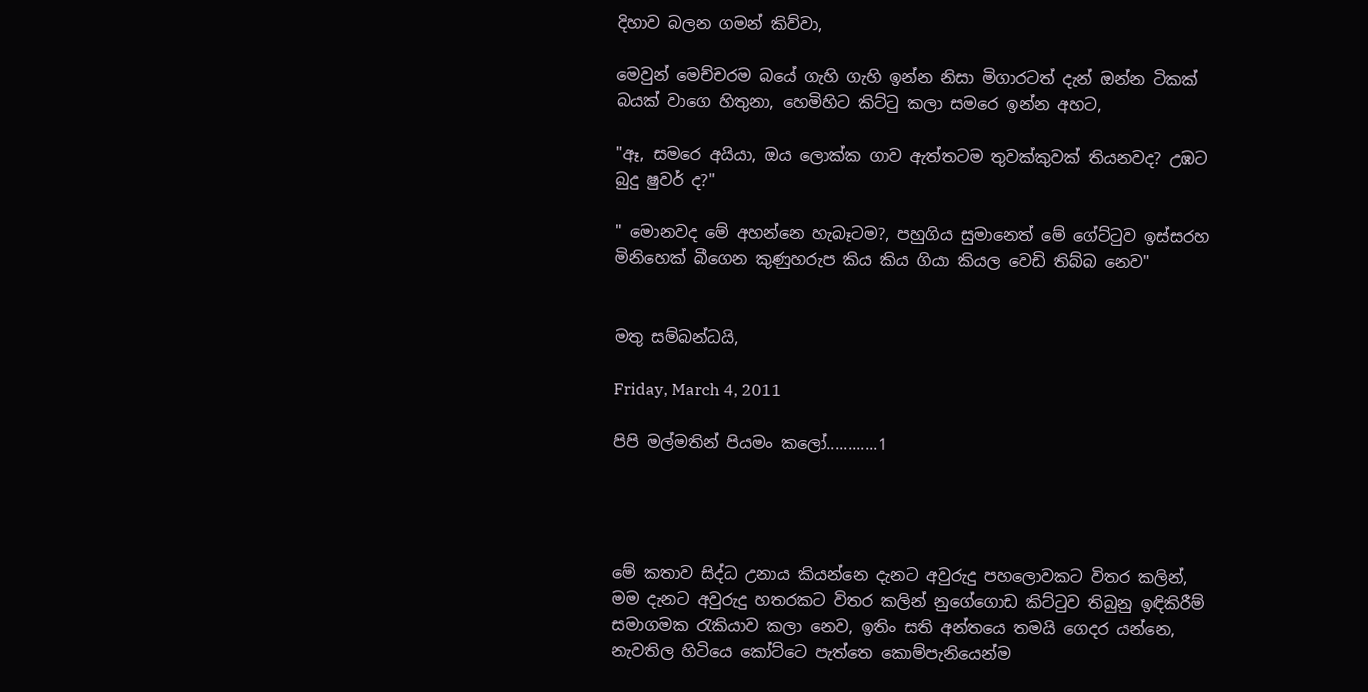දිහාව බලන ගමන් කිව්වා,

මෙවුන් මෙච්චරම බයේ ගැහි ගැහි ඉන්න නිසා මිගාරටත් දැන් ඔන්න ටිකක් බයක් වාගෙ හිතුනා, හෙමිහිට කිට්ටු කලා සමරෙ ඉන්න අහට,

"ඈ, සමරෙ අයියා, ඔය ලොක්ක ගාව ඇත්තටම තුවක්කුවක් තියනවද? උඹට බුදු ෂුවර් ද?"

" මොනවද මේ අහන්නෙ හැබෑටම?, පහුගිය සුමානෙත් මේ ගේට්ටුව ඉස්සරහ මිනිහෙක් බීගෙන කුණුහරුප කිය කිය ගියා කියල වෙඩි තිබ්බ නෙව"


මතු සම්බන්ධයි,

Friday, March 4, 2011

පිපි මල්මතින් පියමං කලෝ............1




මේ කතාව සිද්ධ උනාය කියන්නෙ දැනට අවුරුදු පහලොවකට විතර කලින්,
මම දැනට අවුරුදු හතරකට විතර කලින් නුගේගොඩ කිට්ටුව තිබුනු ඉඳිකිරීම් සමාගමක රැකියාව කලා නෙව, ඉතිං සති අන්තයෙ තමයි ගෙදර යන්නෙ, නැවතිල හිටියෙ කෝට්ටෙ පැත්තෙ කොම්පැනියෙන්ම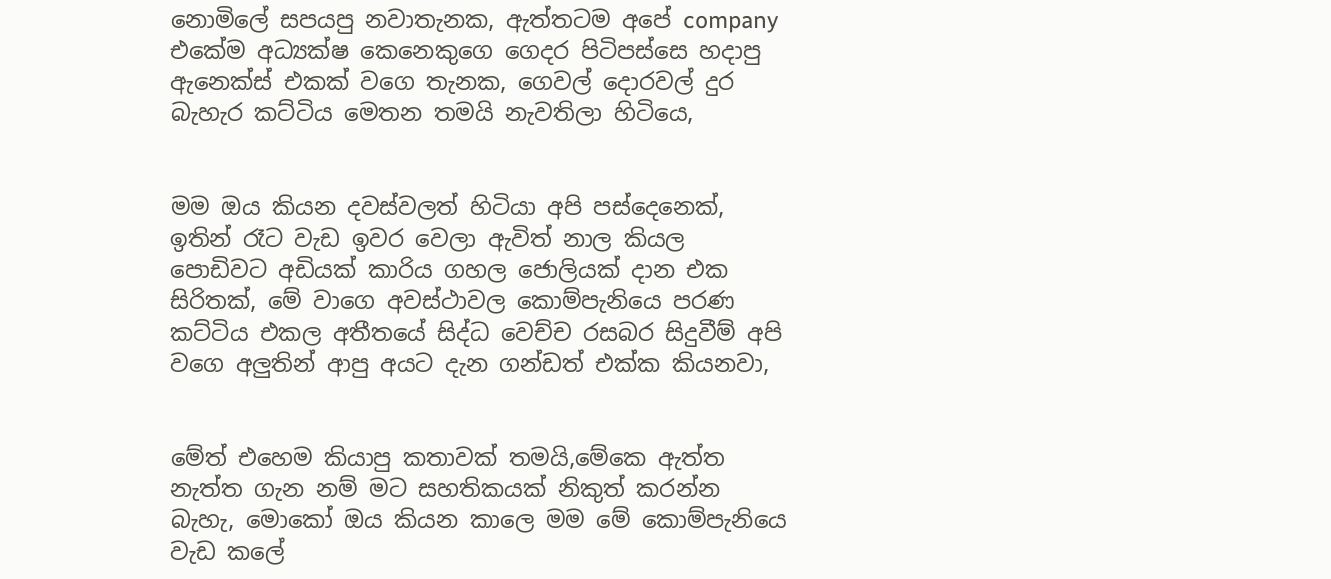නොමිලේ සපයපු නවාතැනක, ඇත්තටම අපේ company එකේම අධ්‍යක්ෂ කෙනෙකුගෙ ගෙදර පිටිපස්සෙ හදාපු ඇනෙක්ස් එකක් වගෙ තැනක, ගෙවල් දොරවල් දුර බැහැර කට්ටිය මෙතන තමයි නැවතිලා හිටියෙ,


මම ඔය කියන දවස්වලත් හිටියා අපි පස්දෙනෙක්, ඉතින් රෑට වැඩ ඉවර වෙලා ඇවිත් නාල කියල පොඩිවට අඩියක් කාරිය ගහල ජොලියක් දාන එක සිරිතක්, මේ වාගෙ අවස්ථාවල කොම්පැනියෙ පරණ කට්ටිය එකල අතීතයේ සිද්ධ වෙච්ච රසබර සිදුවීම් අපි වගෙ අලුතින් ආපු අයට දැන ගන්ඩත් එක්ක කියනවා,


මේත් එහෙම කියාපු කතාවක් තමයි,මේකෙ ඇත්ත නැත්ත ගැන නම් මට සහතිකයක් නිකුත් කරන්න බැහැ, මොකෝ ඔය කියන කාලෙ මම මේ කොම්පැනියෙ වැඩ කලේ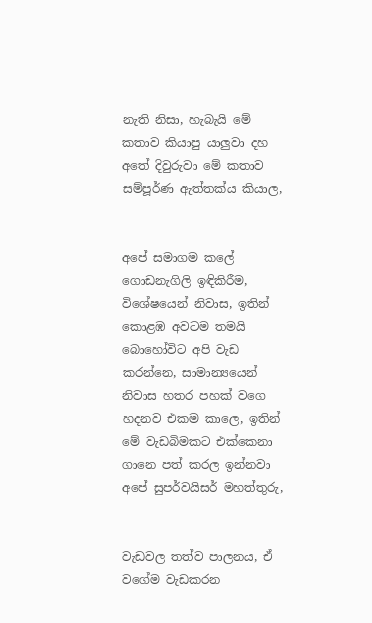නැති නිසා, හැබැයි මේ කතාව කියාපු යාලුවා දහ අතේ දිවුරුවා මේ කතාව සම්පූර්ණ ඇත්තක්ය කියාල,


අපේ සමාගම කලේ ගොඩනැගිලි ඉඳිකිරීම, විශේෂයෙන් නිවාස, ඉතින් කොළඹ අවටම තමයි බොහෝවිට අපි වැඩ කරන්නෙ, සාමාන්‍යයෙන් නිවාස හතර පහක් වගෙ හදනව එකම කාලෙ, ඉතින් මේ වැඩබිමකට එක්කෙනා ගානෙ පත් කරල ඉන්නවා අපේ සුපර්වයිසර් මහත්තුරු,


වැඩවල තත්ව පාලනය, ඒ වගේම වැඩකරන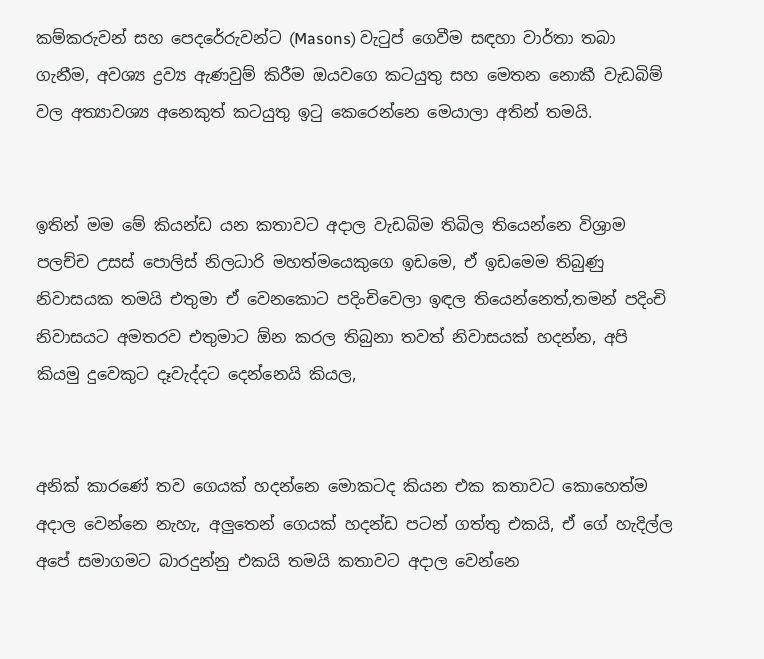කම්කරුවන් සහ පෙදරේරුවන්ට (Masons) වැටුප් ගෙවීම සඳහා වාර්තා තබා ගැනීම, අවශ්‍ය ද්‍රව්‍ය ඇණවුම් කිරීම ඔයවගෙ කටයුතු සහ මෙතන නොකී වැඩබිම් වල අත්‍යාවශ්‍ය අනෙකුත් කටයුතු ඉටු කෙරෙන්නෙ මෙයාලා අතින් තමයි.


ඉතින් මම මේ කියන්ඩ යන කතාවට අදාල වැඩබිම තිබිල තියෙන්නෙ විශ්‍රාම පලච්ච උසස් පොලිස් නිලධාරි මහත්මයෙකුගෙ ඉඩමෙ, ඒ ඉඩමෙම තිබුණු නිවාසයක තමයි එතුමා ඒ වෙනකොට පදිංචිවෙලා ඉඳල තියෙන්නෙත්,තමන් පදිංචි නිවාසයට අමතරව එතුමාට ඕන කරල තිබුනා තවත් නිවාසයක් හදන්න, අපි කියමු දුවෙකුට දෑවැද්දට දෙන්නෙයි කියල,


අනික් කාරණේ තව ගෙයක් හදන්නෙ මොකටද කියන එක කතාවට කොහෙත්ම අදාල වෙන්නෙ නැහැ, අලුතෙන් ගෙයක් හදන්ඩ පටන් ගත්තු එකයි, ඒ ගේ හැදිල්ල අපේ සමාගමට බාරදුන්නු එකයි තමයි කතාවට අදාල වෙන්නෙ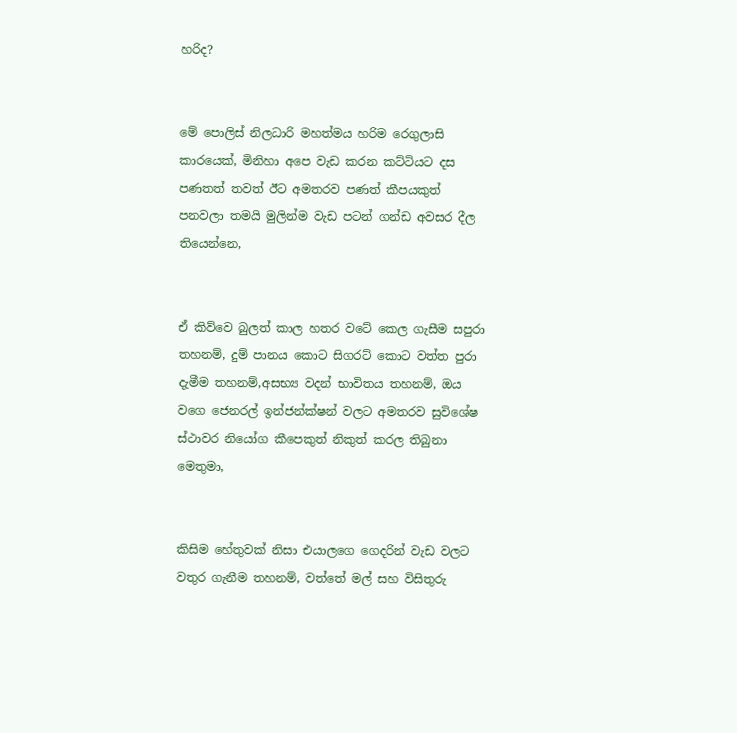හරිද?


මේ පොලිස් නිලධාරි මහත්මය හරිම රෙගුලාසි කාරයෙක්, මිනිහා අපෙ වැඩ කරන කට්ටියට දස පණතත් තවත් ඊට අමතරව පණත් කීපයකුත් පනවලා තමයි මුලින්ම වැඩ පටන් ගන්ඩ අවසර දීල තියෙන්නෙ,


ඒ කිව්වෙ බුලත් කාල හතර වටේ කෙල ගැසීම සපුරා තහනම්, දුම් පානය කොට සිගරට් කොට වත්ත පුරා දැමීම තහනම්,අසභ්‍ය වදන් භාවිතය තහනම්, ඔය වගෙ ජෙනරල් ඉන්ජන්ක්ෂන් වලට අමතරව සුවිශේෂ ස්ථාවර නියෝග කීපෙකුත් නිකුත් කරල තිබුනා මෙතුමා,


කිසිම හේතුවක් නිසා එයාලගෙ ගෙදරින් වැඩ වලට වතුර ගැනීම තහනම්, වත්තේ මල් සහ විසිතුරු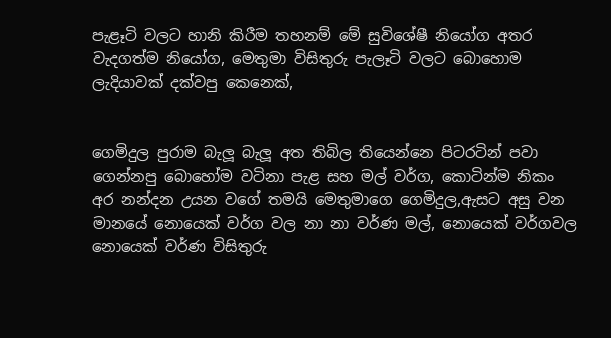පැළෑටි වලට හානි කිරීම තහනම් මේ සුවිශේෂී නියෝග අතර වැදගත්ම නියෝග, මෙතුමා විසිතුරු පැලෑටි වලට බොහොම ලැදියාවක් දක්වපු කෙනෙක්,


ගෙමිදුල පුරාම බැලූ බැලූ අත තිබිල තියෙන්නෙ පිටරටින් පවා ගෙන්නපු බොහෝම වටිනා පැළ සහ මල් වර්ග, කොටින්ම නිකං අර නන්දන උයන වගේ තමයි මෙතුමාගෙ ගෙමිදුල,ඇසට අසු වන මානයේ නොයෙක් වර්ග වල නා නා වර්ණ මල්, නොයෙක් වර්ගවල නොයෙක් වර්ණ විසිතුරු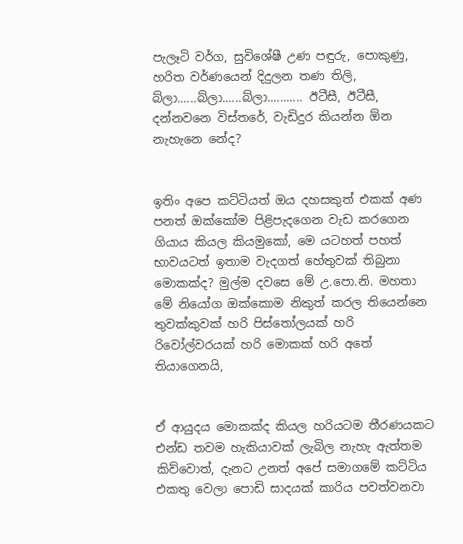පැලෑටි වර්ග, සුවිශේෂී උණ පඳුරු, පොකුණු, හරිත වර්ණයෙන් දිදුලන තණ තිලි, බ්ලා......බ්ලා......බ්ලා........... ඊටීසී, ඊටීසී, දන්නවනෙ විස්තරේ, වැඩිදුර කියන්න ඕන නැහැනෙ නේද?


ඉතිං අපෙ කට්ටියත් ඔය දහසකුත් එකක් අණ පනත් ඔක්කෝම පිළිපැදගෙන වැඩ කරගෙන ගියාය කියල කියමුකෝ, මෙ යටහත් පහත් භාවයටත් ඉතාම වැදගත් හේතුවක් තිබුනා මොකක්ද? මුල්ම දවසෙ මේ උ.පො.නි. මහතා මේ නියෝග ඔක්කොම නිකුත් කරල තියෙන්නෙ තුවක්කුවක් හරි පිස්තෝලයක් හරි රිවෝල්වරයක් හරි මොකක් හරි අතේ තියාගෙනයි,


ඒ ආයුදය මොකක්ද කියල හරියටම තීරණයකට එන්ඩ තවම හැකියාවක් ලැබිල නැහැ ඇත්තම කිව්වොත්, දැනට උනත් අපේ සමාගමේ කට්ටිය එකතු වෙලා පොඩි සාදයක් කාරිය පවත්වනවා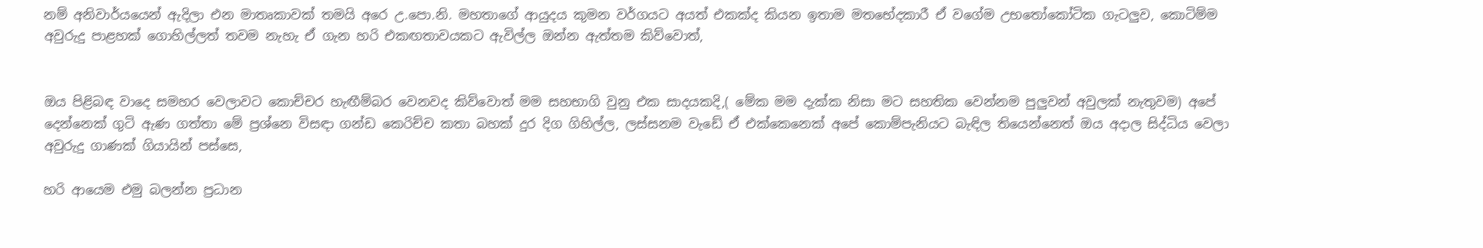නම් අනිවාර්යයෙන් ඇදිලා එන මාතෘකාවක් තමයි අරෙ උ.පො.නි. මහතාගේ ආයුදය කුමන වර්ගයට අයත් එකක්ද කියන ඉතාම මතභේදකාරී ඒ වගේම උභතෝකෝටික ගැටලුව, කොටිම්ම අවුරුදු පාළහක් ගොහිල්ලත් තවම නැහැ ඒ ගැන හරි එකඟතාවයකට ඇවිල්ල ඔන්න ඇත්තම කිව්වොත්,


ඔය පිළිබඳ වාදෙ සමහර වෙලාවට කොච්චර හැඟීම්බර වෙනවද කිව්වොත් මම සහභාගි වුනු එක සාදයකදි,( මේක මම දැක්ක නිසා මට සහතික වෙන්නම පුලුවන් අවුලක් නැතුවම) අපේ දෙන්නෙක් ගුටි ඇණ ගත්තා මේ ප්‍රශ්නෙ විසඳා ගන්ඩ කෙරිච්ච කතා බහක් දුර දිග ගිහිල්ල, ලස්සනම වැඩේ ඒ එක්කෙනෙක් අපේ කොම්පැනියට බැඳිල තියෙන්නෙත් ඔය අදාල සිද්ධිය වෙලා අවුරුදු ගාණක් ගියායින් පස්සෙ,

හරි ආයෙම එමු බලන්න ප්‍රධාන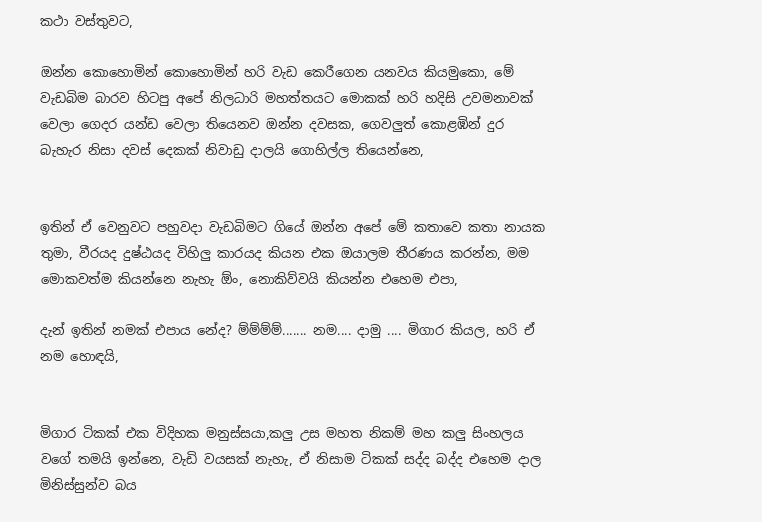කථා වස්තුවට,

ඔන්න කොහොමින් කොහොමින් හරි වැඩ කෙරීගෙන යනවය කියමුකො, මේ වැඩබිම බාරව හිටපු අපේ නිලධාරි මහත්තයට මොකක් හරි හදිසි උවමනාවක් වෙලා ගෙදර යන්ඩ වෙලා තියෙනව ඔන්න දවසක, ගෙවලුත් කොළඹින් දුර බැහැර නිසා දවස් දෙකක් නිවාඩු දාලයි ගොහිල්ල තියෙන්නෙ,


ඉතින් ඒ වෙනුවට පහුවදා වැඩබිමට ගියේ ඔන්න අපේ මේ කතාවෙ කතා නායක තුමා, වීරයද දුෂ්ඨයද විහිලු කාරයද කියන එක ඔයාලම තීරණය කරන්න, මම මොකවත්ම කියන්නෙ නැහැ ඕං, නොකිව්වයි කියන්න එහෙම එපා,

දැන් ඉතින් නමක් එපාය නේද? ම්ම්ම්ම්....... නම.... දාමු .... මිගාර කියල, හරි ඒ නම හොඳයි,


මිගාර ටිකක් එක විදිහක මනුස්සයා,කලු උස මහත නිකම් මහ කලු සිංහලය වගේ තමයි ඉන්නෙ, වැඩි වයසක් නැහැ, ඒ නිසාම ටිකක් සද්ද බද්ද එහෙම දාල මිනිස්සුන්ව බය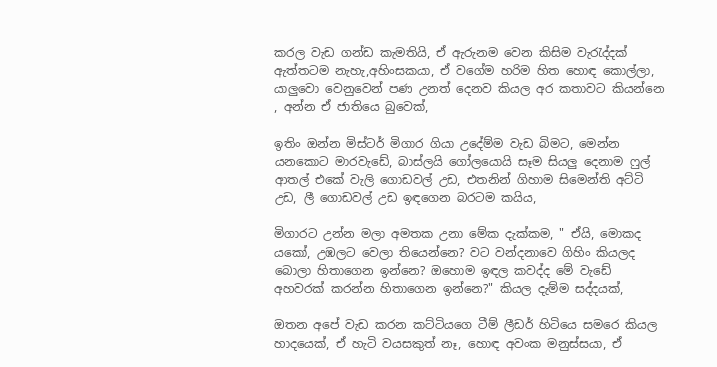කරල වැඩ ගන්ඩ කැමතියි, ඒ ඇරුනම වෙන කිසිම වැරැද්දක් ඇත්තටම නැහැ,අහිංසකයා, ඒ වගේම හරිම හිත හොඳ කොල්ලා, යාලුවො වෙනුවෙන් පණ උනත් දෙනව කියල අර කතාවට කියන්නෙ , අන්න ඒ ජාතියෙ බුවෙක්,

ඉතිං ඔන්න මිස්ටර් මිගාර ගියා උදේම්ම වැඩ බිමට, මෙන්න යනකොට මාරවැඩේ, බාස්ලයි ගෝලයොයි සෑම සියලු දෙනාම ෆුල් ආතල් එකේ වැලි ගොඩවල් උඩ, එතනින් ගිහාම සිමෙන්ති අට්ටි උඩ, ලී ගොඩවල් උඩ ඉඳගෙන බරටම කයිය,

මිගාරට උන්න මලා අමතක උනා මේක දැක්කම, " ඒයි, මොකද යකෝ, උඹලට වෙලා තියෙන්නෙ? වට වන්දනාවෙ ගිහිං කියලද බොලා හිතාගෙන ඉන්නෙ? ඔහොම ඉඳල කවද්ද මේ වැඩේ අහවරක් කරන්න හිතාගෙන ඉන්නෙ?" කියල දැම්ම සද්දයක්,

ඔතන අපේ වැඩ කරන කට්ටියගෙ ටීම් ලීඩර් හිටියෙ සමරෙ කියල හාදයෙක්, ඒ හැටි වයසකුත් නෑ, හොඳ අවංක මනුස්සයා, ඒ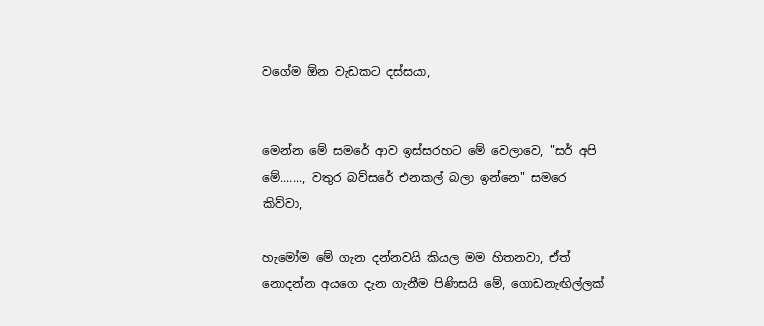වගේම ඕන වැඩකට දස්සයා,


මෙන්න මේ සමරේ ආව ඉස්සරහට මේ වෙලාවෙ, "සර් අපි මේ......., වතුර බව්සරේ එනකල් බලා ඉන්නෙ" සමරෙ කිව්වා,

හැමෝම මේ ගැන දන්නවයි කියල මම හිතනවා, ඒත් නොදන්න අයගෙ දැන ගැනීම පිණිසයි මේ, ගොඩනැඟිල්ලක්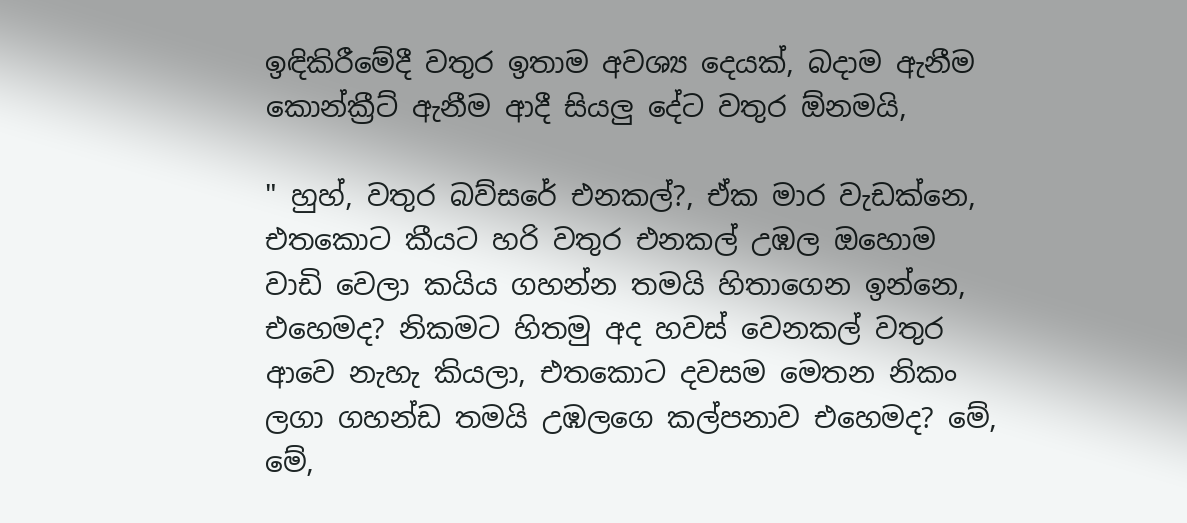ඉඳිකිරීමේදී වතුර ඉතාම අවශ්‍ය දෙයක්, බදාම ඇනීම කොන්ක්‍රීට් ඇනීම ආදී සියලු දේට වතුර ඕනමයි,

" හුහ්, වතුර බව්සරේ එනකල්?, ඒක මාර වැඩක්නෙ, එතකොට කීයට හරි වතුර එනකල් උඹල ඔහොම වාඩි වෙලා කයිය ගහන්න තමයි හිතාගෙන ඉන්නෙ, එහෙමද? නිකමට හිතමු අද හවස් වෙනකල් වතුර ආවෙ නැහැ කියලා, එතකොට දවසම මෙතන නිකං ලගා ගහන්ඩ තමයි උඹලගෙ කල්පනාව එහෙමද? මේ, මේ,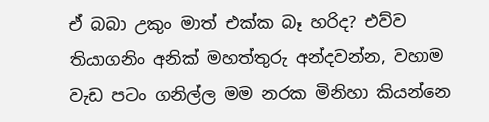ඒ බබා උකුං මාත් එක්ක බෑ හරිද? එව්ව තියාගනිං අනික් මහත්තුරු අන්දවන්න, වහාම වැඩ පටං ගනිල්ල මම නරක මිනිහා කියන්නෙ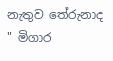නැතුව තේරුනාද " මිගාර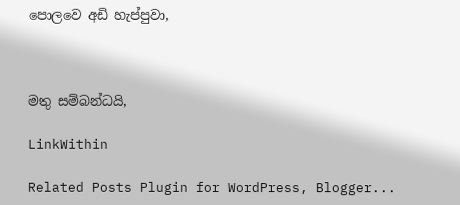පොලවෙ අඩි හැප්පුවා,



මතු සම්බන්ධයි,

LinkWithin

Related Posts Plugin for WordPress, Blogger...